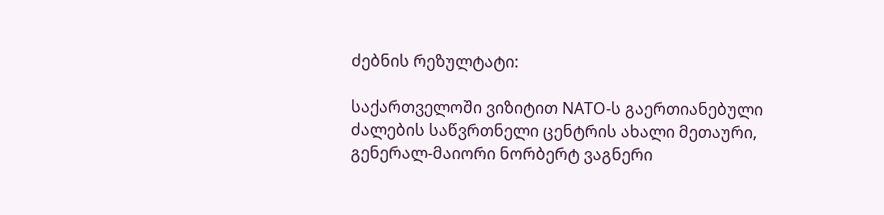ძებნის რეზულტატი:

საქართველოში ვიზიტით NATO-ს გაერთიანებული ძალების საწვრთნელი ცენტრის ახალი მეთაური, გენერალ-მაიორი ნორბერტ ვაგნერი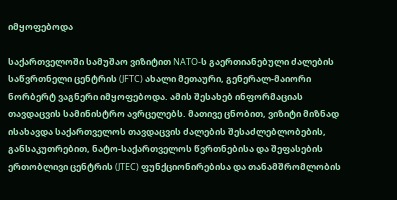იმყოფებოდა

საქართველოში სამუშაო ვიზიტით NATO-ს გაერთიანებული ძალების საწვრთნელი ცენტრის (JFTC) ახალი მეთაური, გენერალ-მაიორი ნორბერტ ვაგნერი იმყოფებოდა. ამის შესახებ ინფორმაციას თავდაცვის სამინისტრო ავრცელებს. მათივე ცნობით, ვიზიტი მიზნად ისახავდა საქართველოს თავდაცვის ძალების შესაძლებლობების, განსაკუთრებით, ნატო-საქართველოს წვრთნებისა და შეფასების ერთობლივი ცენტრის (JTEC) ფუნქციონირებისა და თანამშრომლობის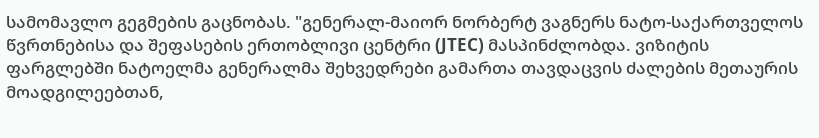სამომავლო გეგმების გაცნობას. "გენერალ-მაიორ ნორბერტ ვაგნერს ნატო-საქართველოს წვრთნებისა და შეფასების ერთობლივი ცენტრი (JTEC) მასპინძლობდა. ვიზიტის ფარგლებში ნატოელმა გენერალმა შეხვედრები გამართა თავდაცვის ძალების მეთაურის მოადგილეებთან,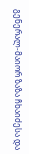გენერალ-მაიორ ზაზა ჩხაიძესა და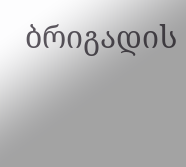ბრიგადის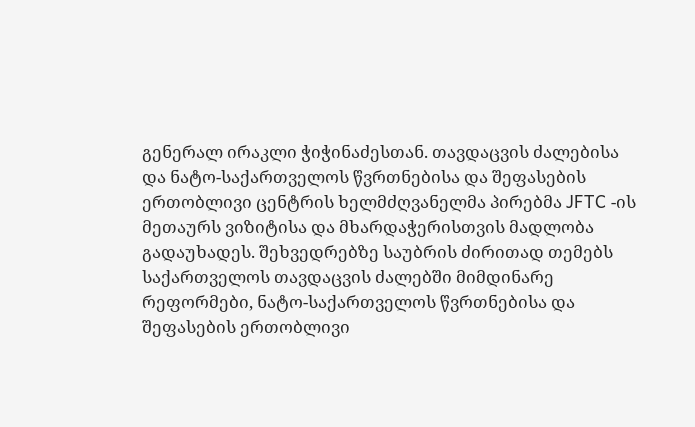გენერალ ირაკლი ჭიჭინაძესთან. თავდაცვის ძალებისა და ნატო-საქართველოს წვრთნებისა და შეფასების ერთობლივი ცენტრის ხელმძღვანელმა პირებმა JFTC -ის მეთაურს ვიზიტისა და მხარდაჭერისთვის მადლობა გადაუხადეს. შეხვედრებზე საუბრის ძირითად თემებს საქართველოს თავდაცვის ძალებში მიმდინარე რეფორმები, ნატო-საქართველოს წვრთნებისა და შეფასების ერთობლივი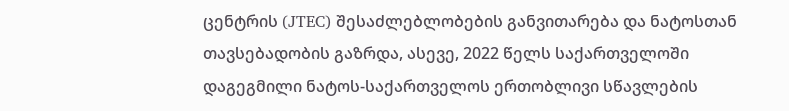ცენტრის (JTEC) შესაძლებლობების განვითარება და ნატოსთან თავსებადობის გაზრდა, ასევე, 2022 წელს საქართველოში დაგეგმილი ნატოს-საქართველოს ერთობლივი სწავლების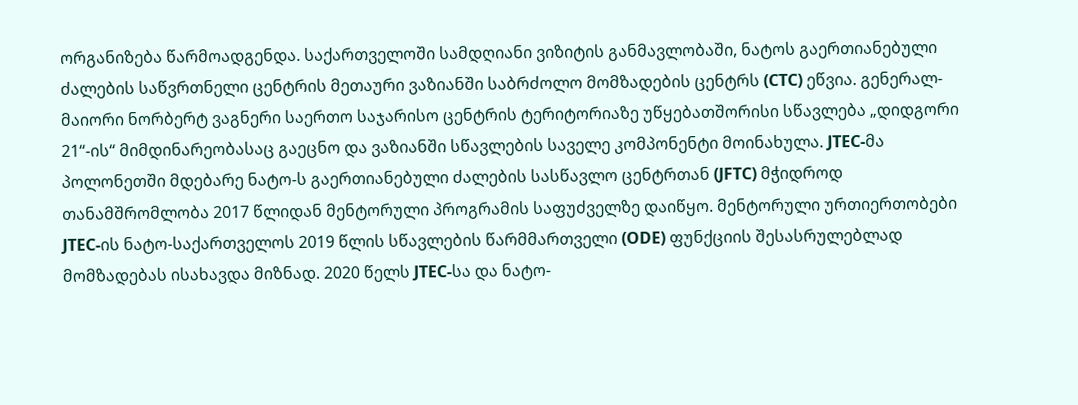ორგანიზება წარმოადგენდა. საქართველოში სამდღიანი ვიზიტის განმავლობაში, ნატოს გაერთიანებული ძალების საწვრთნელი ცენტრის მეთაური ვაზიანში საბრძოლო მომზადების ცენტრს (CTC) ეწვია. გენერალ-მაიორი ნორბერტ ვაგნერი საერთო საჯარისო ცენტრის ტერიტორიაზე უწყებათშორისი სწავლება „დიდგორი 21“-ის“ მიმდინარეობასაც გაეცნო და ვაზიანში სწავლების საველე კომპონენტი მოინახულა. JTEC-მა პოლონეთში მდებარე ნატო-ს გაერთიანებული ძალების სასწავლო ცენტრთან (JFTC) მჭიდროდ თანამშრომლობა 2017 წლიდან მენტორული პროგრამის საფუძველზე დაიწყო. მენტორული ურთიერთობები JTEC-ის ნატო-საქართველოს 2019 წლის სწავლების წარმმართველი (ODE) ფუნქციის შესასრულებლად მომზადებას ისახავდა მიზნად. 2020 წელს JTEC-სა და ნატო-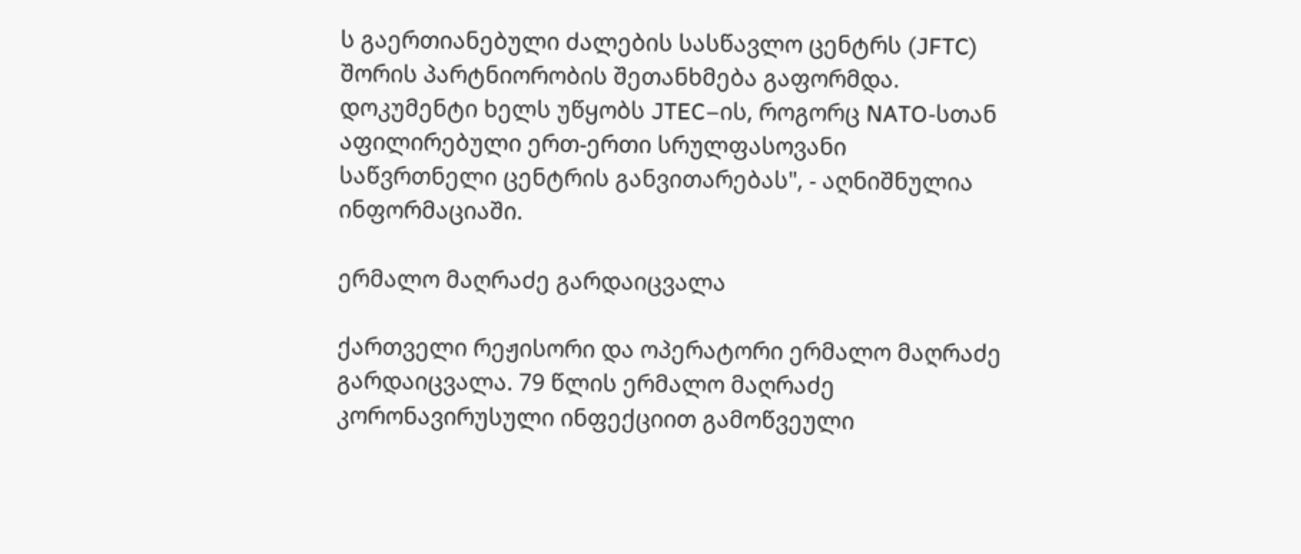ს გაერთიანებული ძალების სასწავლო ცენტრს (JFTC) შორის პარტნიორობის შეთანხმება გაფორმდა. დოკუმენტი ხელს უწყობს JTEC–ის, როგორც NATO-სთან აფილირებული ერთ-ერთი სრულფასოვანი საწვრთნელი ცენტრის განვითარებას", - აღნიშნულია ინფორმაციაში.

ერმალო მაღრაძე გარდაიცვალა

ქართველი რეჟისორი და ოპერატორი ერმალო მაღრაძე გარდაიცვალა. 79 წლის ერმალო მაღრაძე კორონავირუსული ინფექციით გამოწვეული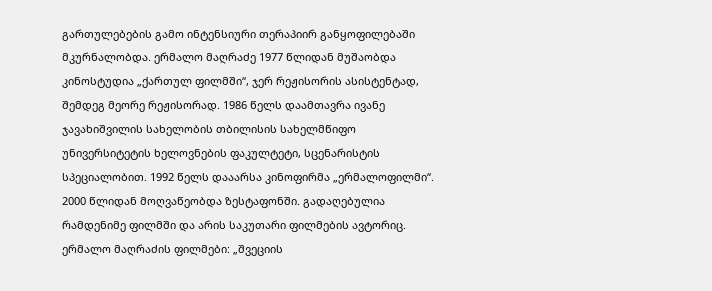გართულებების გამო ინტენსიური თერაპიირ განყოფილებაში მკურნალობდა. ერმალო მაღრაძე 1977 წლიდან მუშაობდა კინოსტუდია „ქართულ ფილმში“, ჯერ რეჟისორის ასისტენტად, შემდეგ მეორე რეჟისორად. 1986 წელს დაამთავრა ივანე ჯავახიშვილის სახელობის თბილისის სახელმწიფო უნივერსიტეტის ხელოვნების ფაკულტეტი, სცენარისტის სპეციალობით. 1992 წელს დააარსა კინოფირმა „ერმალოფილმი“. 2000 წლიდან მოღვაწეობდა ზესტაფონში. გადაღებულია რამდენიმე ფილმში და არის საკუთარი ფილმების ავტორიც. ერმალო მაღრაძის ფილმები: „შვეციის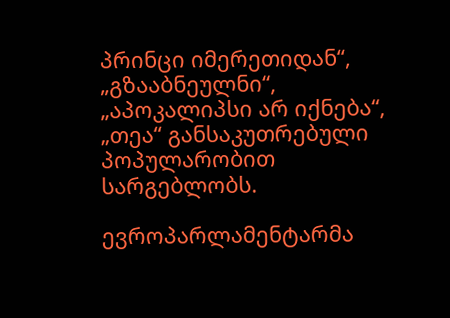პრინცი იმერეთიდან“, „გზააბნეულნი“, „აპოკალიპსი არ იქნება“, „თეა“ განსაკუთრებული პოპულარობით სარგებლობს.

ევროპარლამენტარმა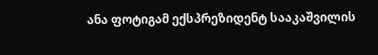ანა ფოტიგამ ექსპრეზიდენტ სააკაშვილის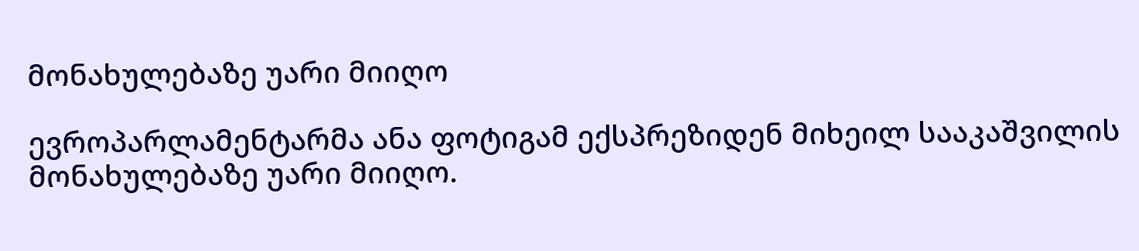მონახულებაზე უარი მიიღო

ევროპარლამენტარმა ანა ფოტიგამ ექსპრეზიდენ მიხეილ სააკაშვილის მონახულებაზე უარი მიიღო.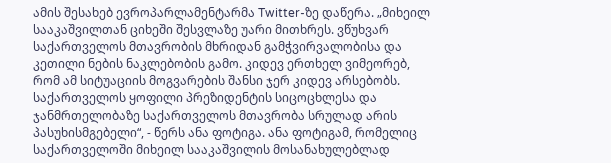ამის შესახებ ევროპარლამენტარმა Twitter-ზე დაწერა. „მიხეილ სააკაშვილთან ციხეში შესვლაზე უარი მითხრეს. ვწუხვარ საქართველოს მთავრობის მხრიდან გამჭვირვალობისა და კეთილი ნების ნაკლებობის გამო. კიდევ ერთხელ ვიმეორებ, რომ ამ სიტუაციის მოგვარების შანსი ჯერ კიდევ არსებობს. საქართველოს ყოფილი პრეზიდენტის სიცოცხლესა და ჯანმრთელობაზე საქართველოს მთავრობა სრულად არის პასუხისმგებელი“, - წერს ანა ფოტიგა. ანა ფოტიგამ, რომელიც საქართველოში მიხეილ სააკაშვილის მოსანახულებლად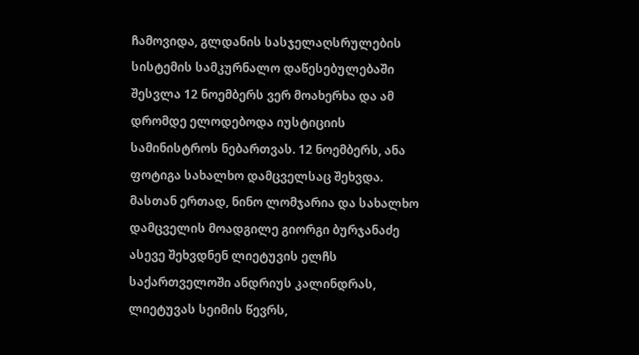ჩამოვიდა, გლდანის სასჯელაღსრულების სისტემის სამკურნალო დაწესებულებაში შესვლა 12 ნოემბერს ვერ მოახერხა და ამ დრომდე ელოდებოდა იუსტიციის სამინისტროს ნებართვას. 12 ნოემბერს, ანა ფოტიგა სახალხო დამცველსაც შეხვდა. მასთან ერთად, ნინო ლომჯარია და სახალხო დამცველის მოადგილე გიორგი ბურჯანაძე ასევე შეხვდნენ ლიეტუვის ელჩს საქართველოში ანდრიუს კალინდრას, ლიეტუვას სეიმის წევრს,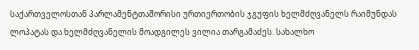საქართველოსთან პარლამენტთაშორისი ურთიერთობის ჯგუფის ხელმძღვანელს რაიმუნდას ლოპატას და ხელმძღვანელის მოადგილეს ვილია თარგამაძეს. სახალხო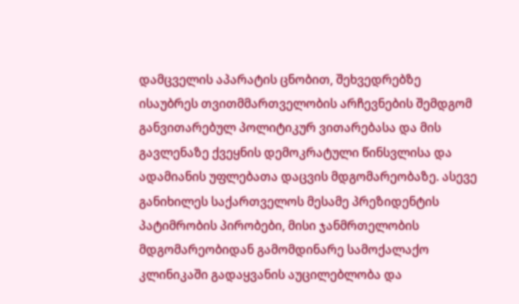დამცველის აპარატის ცნობით, შეხვედრებზე ისაუბრეს თვითმმართველობის არჩევნების შემდგომ განვითარებულ პოლიტიკურ ვითარებასა და მის გავლენაზე ქვეყნის დემოკრატული წინსვლისა და ადამიანის უფლებათა დაცვის მდგომარეობაზე. ასევე განიხილეს საქართველოს მესამე პრეზიდენტის პატიმრობის პირობები, მისი ჯანმრთელობის მდგომარეობიდან გამომდინარე სამოქალაქო კლინიკაში გადაყვანის აუცილებლობა და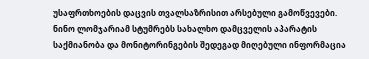უსაფრთხოების დაცვის თვალსაზრისით არსებული გამოწვევები. ნინო ლომჯარიამ სტუმრებს სახალხო დამცველის აპარატის საქმიანობა და მონიტორინგების შედეგად მიღებული ინფორმაცია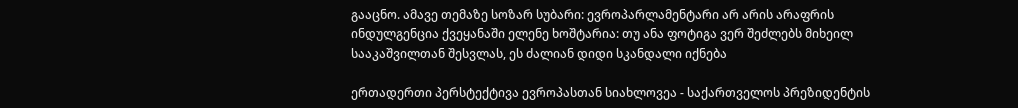გააცნო. ამავე თემაზე სოზარ სუბარი: ევროპარლამენტარი არ არის არაფრის ინდულგენცია ქვეყანაში ელენე ხოშტარია: თუ ანა ფოტიგა ვერ შეძლებს მიხეილ სააკაშვილთან შესვლას, ეს ძალიან დიდი სკანდალი იქნება

ერთადერთი პერსტექტივა ევროპასთან სიახლოვეა - საქართველოს პრეზიდენტის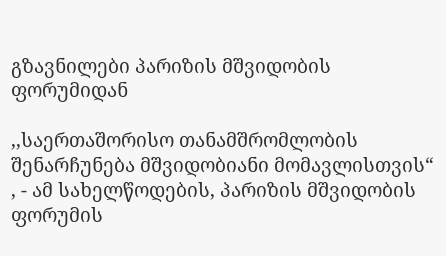გზავნილები პარიზის მშვიდობის ფორუმიდან

,,საერთაშორისო თანამშრომლობის შენარჩუნება მშვიდობიანი მომავლისთვის“ , - ამ სახელწოდების, პარიზის მშვიდობის ფორუმის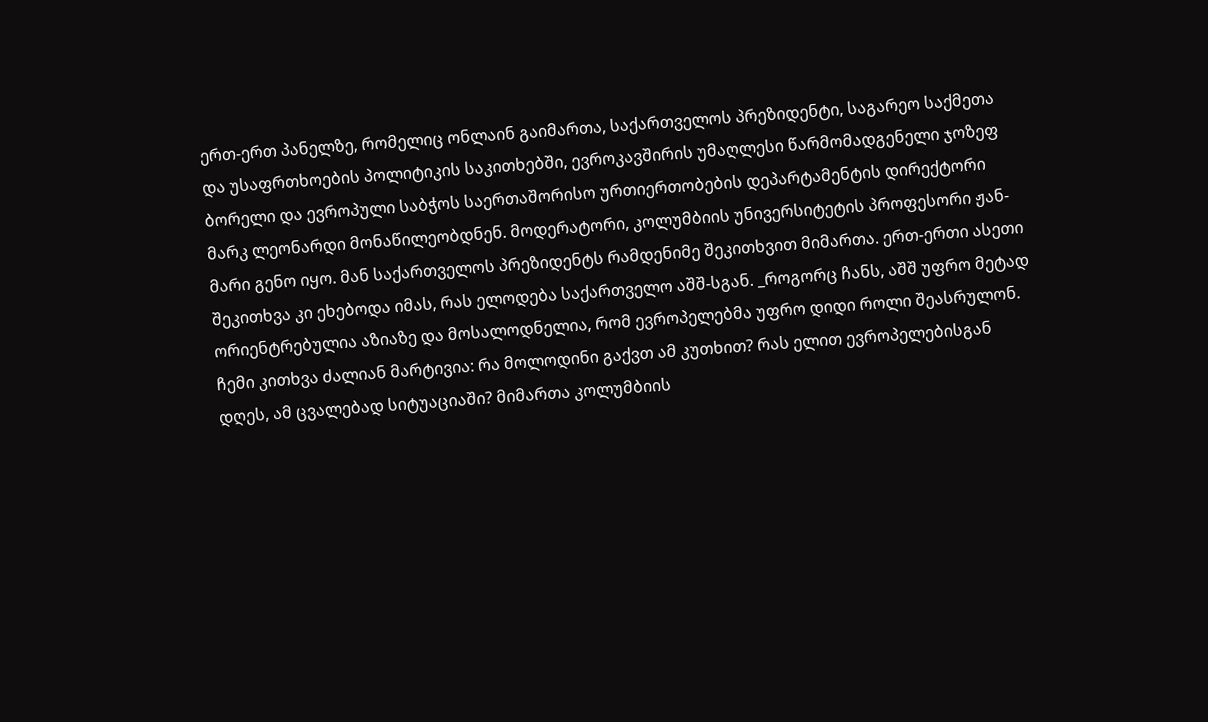ერთ-ერთ პანელზე, რომელიც ონლაინ გაიმართა, საქართველოს პრეზიდენტი, საგარეო საქმეთა და უსაფრთხოების პოლიტიკის საკითხებში, ევროკავშირის უმაღლესი წარმომადგენელი ჯოზეფ ბორელი და ევროპული საბჭოს საერთაშორისო ურთიერთობების დეპარტამენტის დირექტორი მარკ ლეონარდი მონაწილეობდნენ. მოდერატორი, კოლუმბიის უნივერსიტეტის პროფესორი ჟან-მარი გენო იყო. მან საქართველოს პრეზიდენტს რამდენიმე შეკითხვით მიმართა. ერთ-ერთი ასეთი შეკითხვა კი ეხებოდა იმას, რას ელოდება საქართველო აშშ-სგან. _როგორც ჩანს, აშშ უფრო მეტად ორიენტრებულია აზიაზე და მოსალოდნელია, რომ ევროპელებმა უფრო დიდი როლი შეასრულონ. ჩემი კითხვა ძალიან მარტივია: რა მოლოდინი გაქვთ ამ კუთხით? რას ელით ევროპელებისგან დღეს, ამ ცვალებად სიტუაციაში? მიმართა კოლუმბიის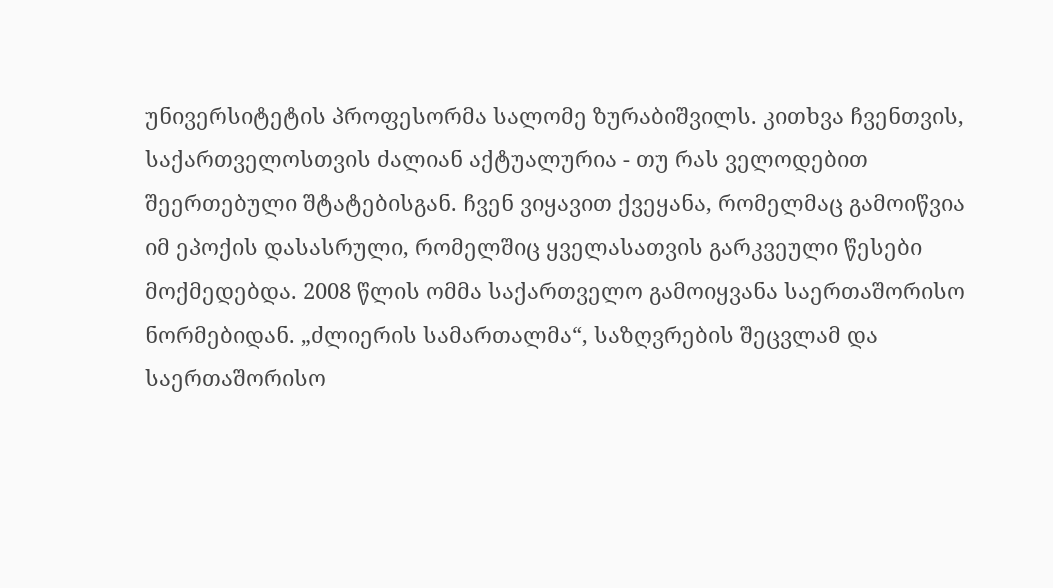უნივერსიტეტის პროფესორმა სალომე ზურაბიშვილს. კითხვა ჩვენთვის, საქართველოსთვის ძალიან აქტუალურია - თუ რას ველოდებით შეერთებული შტატებისგან. ჩვენ ვიყავით ქვეყანა, რომელმაც გამოიწვია იმ ეპოქის დასასრული, რომელშიც ყველასათვის გარკვეული წესები მოქმედებდა. 2008 წლის ომმა საქართველო გამოიყვანა საერთაშორისო ნორმებიდან. „ძლიერის სამართალმა“, საზღვრების შეცვლამ და საერთაშორისო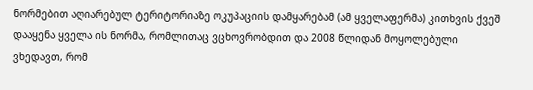ნორმებით აღიარებულ ტერიტორიაზე ოკუპაციის დამყარებამ (ამ ყველაფერმა) კითხვის ქვეშ დააყენა ყველა ის ნორმა, რომლითაც ვცხოვრობდით და 2008 წლიდან მოყოლებული ვხედავთ, რომ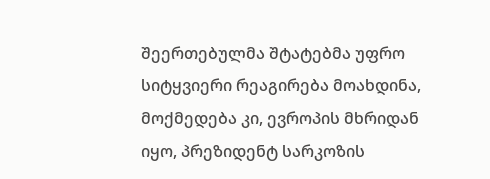შეერთებულმა შტატებმა უფრო სიტყვიერი რეაგირება მოახდინა, მოქმედება კი, ევროპის მხრიდან იყო, პრეზიდენტ სარკოზის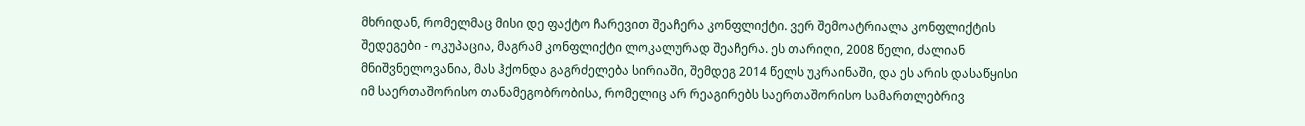მხრიდან, რომელმაც მისი დე ფაქტო ჩარევით შეაჩერა კონფლიქტი. ვერ შემოატრიალა კონფლიქტის შედეგები - ოკუპაცია, მაგრამ კონფლიქტი ლოკალურად შეაჩერა. ეს თარიღი, 2008 წელი, ძალიან მნიშვნელოვანია, მას ჰქონდა გაგრძელება სირიაში, შემდეგ 2014 წელს უკრაინაში, და ეს არის დასაწყისი იმ საერთაშორისო თანამეგობრობისა, რომელიც არ რეაგირებს საერთაშორისო სამართლებრივ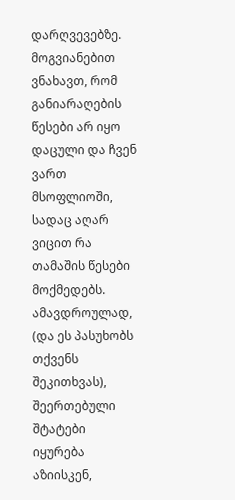დარღვევებზე. მოგვიანებით ვნახავთ, რომ განიარაღების წესები არ იყო დაცული და ჩვენ ვართ მსოფლიოში, სადაც აღარ ვიცით რა თამაშის წესები მოქმედებს. ამავდროულად, (და ეს პასუხობს თქვენს შეკითხვას), შეერთებული შტატები იყურება აზიისკენ,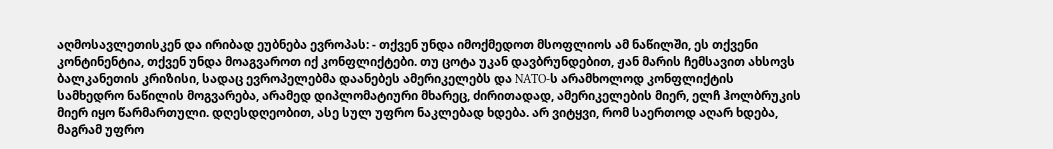აღმოსავლეთისკენ და ირიბად ეუბნება ევროპას: - თქვენ უნდა იმოქმედოთ მსოფლიოს ამ ნაწილში, ეს თქვენი კონტინენტია, თქვენ უნდა მოაგვაროთ იქ კონფლიქტები. თუ ცოტა უკან დავბრუნდებით, ჟან მარის ჩემსავით ახსოვს ბალკანეთის კრიზისი, სადაც ევროპელებმა დაანებეს ამერიკელებს და NATO-ს არამხოლოდ კონფლიქტის სამხედრო ნაწილის მოგვარება, არამედ დიპლომატიური მხარეც, ძირითადად, ამერიკელების მიერ, ელჩ ჰოლბრუკის მიერ იყო წარმართული. დღესდღეობით, ასე სულ უფრო ნაკლებად ხდება. არ ვიტყვი, რომ საერთოდ აღარ ხდება, მაგრამ უფრო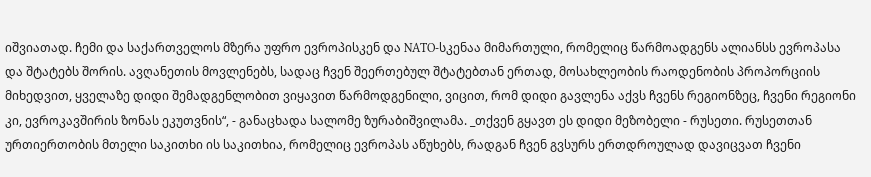იშვიათად. ჩემი და საქართველოს მზერა უფრო ევროპისკენ და NATO-სკენაა მიმართული, რომელიც წარმოადგენს ალიანსს ევროპასა და შტატებს შორის. ავღანეთის მოვლენებს, სადაც ჩვენ შეერთებულ შტატებთან ერთად, მოსახლეობის რაოდენობის პროპორციის მიხედვით, ყველაზე დიდი შემადგენლობით ვიყავით წარმოდგენილი, ვიცით, რომ დიდი გავლენა აქვს ჩვენს რეგიონზეც, ჩვენი რეგიონი კი, ევროკავშირის ზონას ეკუთვნის“, - განაცხადა სალომე ზურაბიშვილამა. _თქვენ გყავთ ეს დიდი მეზობელი - რუსეთი. რუსეთთან ურთიერთობის მთელი საკითხი ის საკითხია, რომელიც ევროპას აწუხებს, რადგან ჩვენ გვსურს ერთდროულად დავიცვათ ჩვენი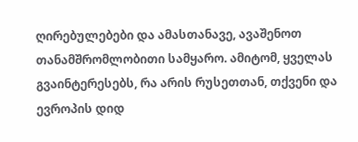ღირებულებები და ამასთანავე, ავაშენოთ თანამშრომლობითი სამყარო. ამიტომ, ყველას გვაინტერესებს, რა არის რუსეთთან, თქვენი და ევროპის დიდ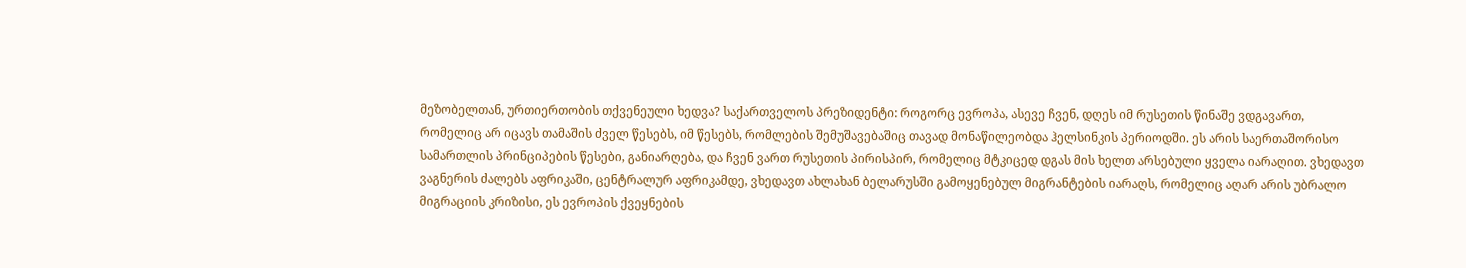მეზობელთან, ურთიერთობის თქვენეული ხედვა? საქართველოს პრეზიდენტი: როგორც ევროპა, ასევე ჩვენ, დღეს იმ რუსეთის წინაშე ვდგავართ, რომელიც არ იცავს თამაშის ძველ წესებს, იმ წესებს, რომლების შემუშავებაშიც თავად მონაწილეობდა ჰელსინკის პერიოდში. ეს არის საერთაშორისო სამართლის პრინციპების წესები, განიარღება, და ჩვენ ვართ რუსეთის პირისპირ, რომელიც მტკიცედ დგას მის ხელთ არსებული ყველა იარაღით. ვხედავთ ვაგნერის ძალებს აფრიკაში, ცენტრალურ აფრიკამდე, ვხედავთ ახლახან ბელარუსში გამოყენებულ მიგრანტების იარაღს, რომელიც აღარ არის უბრალო მიგრაციის კრიზისი, ეს ევროპის ქვეყნების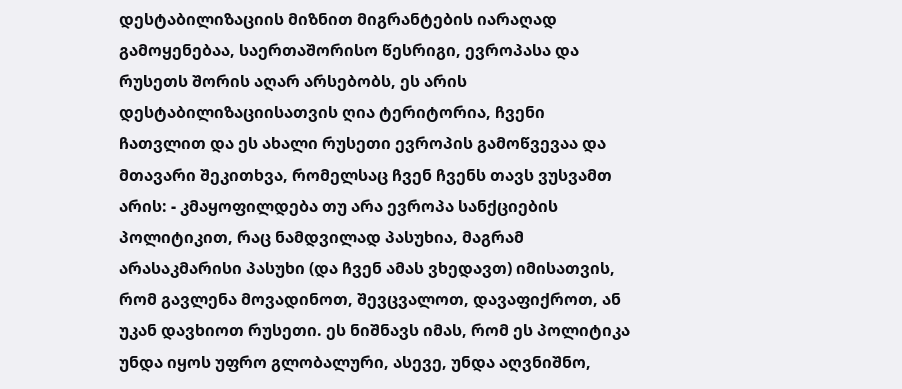დესტაბილიზაციის მიზნით მიგრანტების იარაღად გამოყენებაა, საერთაშორისო წესრიგი, ევროპასა და რუსეთს შორის აღარ არსებობს, ეს არის დესტაბილიზაციისათვის ღია ტერიტორია, ჩვენი ჩათვლით და ეს ახალი რუსეთი ევროპის გამოწვევაა და მთავარი შეკითხვა, რომელსაც ჩვენ ჩვენს თავს ვუსვამთ არის: - კმაყოფილდება თუ არა ევროპა სანქციების პოლიტიკით, რაც ნამდვილად პასუხია, მაგრამ არასაკმარისი პასუხი (და ჩვენ ამას ვხედავთ) იმისათვის, რომ გავლენა მოვადინოთ, შევცვალოთ, დავაფიქროთ, ან უკან დავხიოთ რუსეთი. ეს ნიშნავს იმას, რომ ეს პოლიტიკა უნდა იყოს უფრო გლობალური, ასევე, უნდა აღვნიშნო,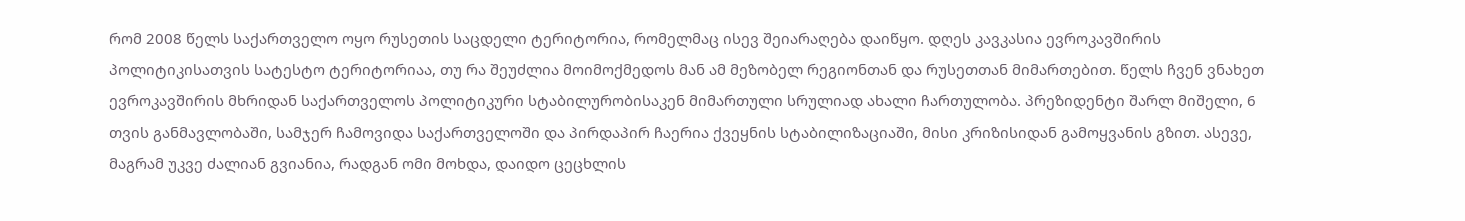რომ 2008 წელს საქართველო ოყო რუსეთის საცდელი ტერიტორია, რომელმაც ისევ შეიარაღება დაიწყო. დღეს კავკასია ევროკავშირის პოლიტიკისათვის სატესტო ტერიტორიაა, თუ რა შეუძლია მოიმოქმედოს მან ამ მეზობელ რეგიონთან და რუსეთთან მიმართებით. წელს ჩვენ ვნახეთ ევროკავშირის მხრიდან საქართველოს პოლიტიკური სტაბილურობისაკენ მიმართული სრულიად ახალი ჩართულობა. პრეზიდენტი შარლ მიშელი, 6 თვის განმავლობაში, სამჯერ ჩამოვიდა საქართველოში და პირდაპირ ჩაერია ქვეყნის სტაბილიზაციაში, მისი კრიზისიდან გამოყვანის გზით. ასევე, მაგრამ უკვე ძალიან გვიანია, რადგან ომი მოხდა, დაიდო ცეცხლის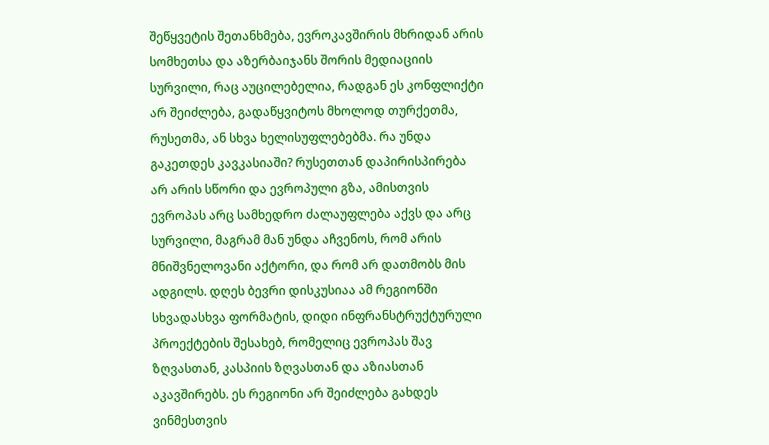შეწყვეტის შეთანხმება, ევროკავშირის მხრიდან არის სომხეთსა და აზერბაიჯანს შორის მედიაციის სურვილი, რაც აუცილებელია, რადგან ეს კონფლიქტი არ შეიძლება, გადაწყვიტოს მხოლოდ თურქეთმა, რუსეთმა, ან სხვა ხელისუფლებებმა. რა უნდა გაკეთდეს კავკასიაში? რუსეთთან დაპირისპირება არ არის სწორი და ევროპული გზა, ამისთვის ევროპას არც სამხედრო ძალაუფლება აქვს და არც სურვილი, მაგრამ მან უნდა აჩვენოს, რომ არის მნიშვნელოვანი აქტორი, და რომ არ დათმობს მის ადგილს. დღეს ბევრი დისკუსიაა ამ რეგიონში სხვადასხვა ფორმატის, დიდი ინფრანსტრუქტურული პროექტების შესახებ, რომელიც ევროპას შავ ზღვასთან, კასპიის ზღვასთან და აზიასთან აკავშირებს. ეს რეგიონი არ შეიძლება გახდეს ვინმესთვის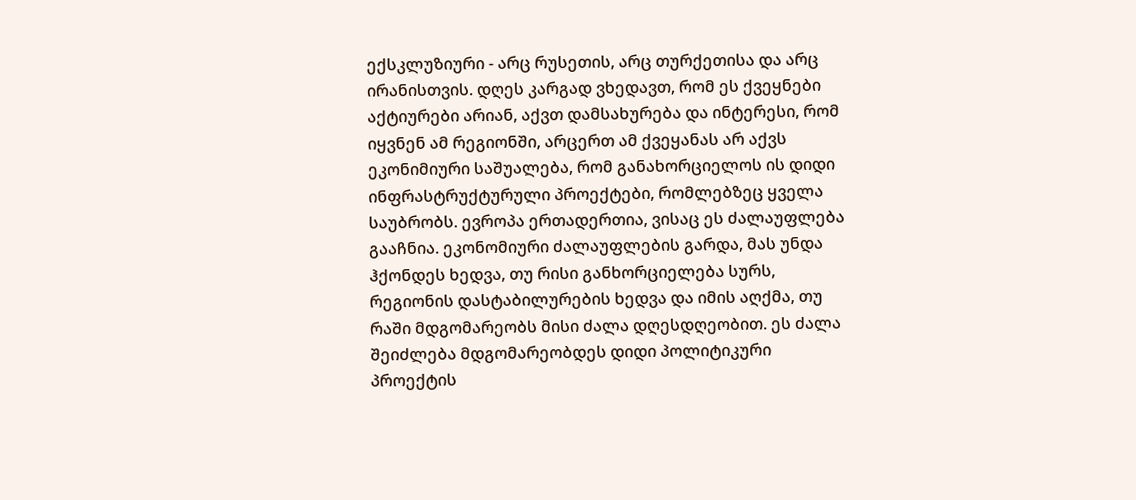ექსკლუზიური - არც რუსეთის, არც თურქეთისა და არც ირანისთვის. დღეს კარგად ვხედავთ, რომ ეს ქვეყნები აქტიურები არიან, აქვთ დამსახურება და ინტერესი, რომ იყვნენ ამ რეგიონში, არცერთ ამ ქვეყანას არ აქვს ეკონიმიური საშუალება, რომ განახორციელოს ის დიდი ინფრასტრუქტურული პროექტები, რომლებზეც ყველა საუბრობს. ევროპა ერთადერთია, ვისაც ეს ძალაუფლება გააჩნია. ეკონომიური ძალაუფლების გარდა, მას უნდა ჰქონდეს ხედვა, თუ რისი განხორციელება სურს, რეგიონის დასტაბილურების ხედვა და იმის აღქმა, თუ რაში მდგომარეობს მისი ძალა დღესდღეობით. ეს ძალა შეიძლება მდგომარეობდეს დიდი პოლიტიკური პროექტის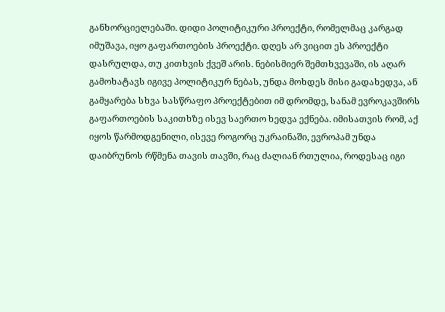განხორციელებაში. დიდი პოლიტიკური პროექტი, რომელმაც კარგად იმუშავა, იყო გაფართოების პროექტი. დღეს არ ვიცით ეს პროექტი დასრულდა, თუ კითხვის ქვეშ არის. ნებისმიერ შემთხვევაში, ის აღარ გამოხატავს იგივე პოლიტიკურ ნებას, უნდა მოხდეს მისი გადახედვა, ან გამყარება სხვა სასწრაფო პროექტებით იმ დრომდე, სანამ ევროკავშირს გაფართოების საკითხზე ისევ საერთო ხედვა ექნება. იმისათვის რომ, აქ იყოს წარმოდგენილი, ისევე როგორც უკრაინაში, ევროპამ უნდა დაიბრუნოს რწმენა თავის თავში, რაც ძალიან რთულია, როდესაც იგი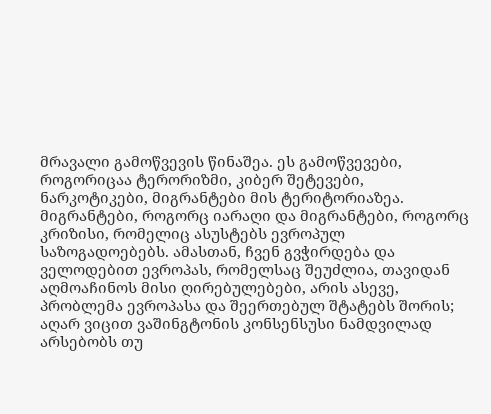მრავალი გამოწვევის წინაშეა. ეს გამოწვევები, როგორიცაა ტერორიზმი, კიბერ შეტევები, ნარკოტიკები, მიგრანტები მის ტერიტორიაზეა. მიგრანტები, როგორც იარაღი და მიგრანტები, როგორც კრიზისი, რომელიც ასუსტებს ევროპულ საზოგადოებებს. ამასთან, ჩვენ გვჭირდება და ველოდებით ევროპას, რომელსაც შეუძლია, თავიდან აღმოაჩინოს მისი ღირებულებები, არის ასევე, პრობლემა ევროპასა და შეერთებულ შტატებს შორის; აღარ ვიცით ვაშინგტონის კონსენსუსი ნამდვილად არსებობს თუ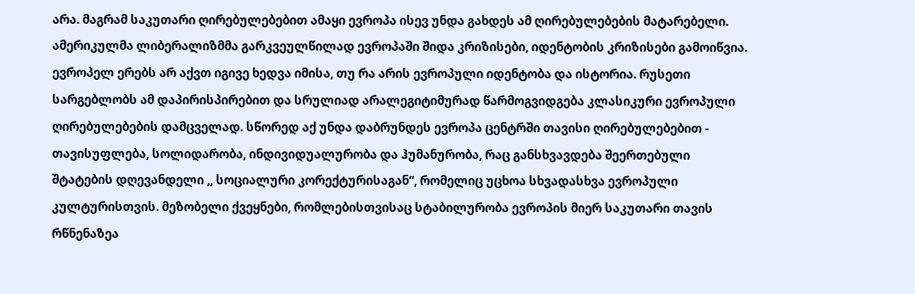არა. მაგრამ საკუთარი ღირებულებებით ამაყი ევროპა ისევ უნდა გახდეს ამ ღირებულებების მატარებელი. ამერიკულმა ლიბერალიზმმა გარკვეულწილად ევროპაში შიდა კრიზისები, იდენტობის კრიზისები გამოიწვია. ევროპელ ერებს არ აქვთ იგივე ხედვა იმისა, თუ რა არის ევროპული იდენტობა და ისტორია. რუსეთი სარგებლობს ამ დაპირისპირებით და სრულიად არალეგიტიმურად წარმოგვიდგება კლასიკური ევროპული ღირებულებების დამცველად. სწორედ აქ უნდა დაბრუნდეს ევროპა ცენტრში თავისი ღირებულებებით - თავისუფლება, სოლიდარობა, ინდივიდუალურობა და ჰუმანურობა, რაც განსხვავდება შეერთებული შტატების დღევანდელი ,, სოციალური კორექტურისაგან“, რომელიც უცხოა სხვადასხვა ევროპული კულტურისთვის. მეზობელი ქვეყნები, რომლებისთვისაც სტაბილურობა ევროპის მიერ საკუთარი თავის რწნენაზეა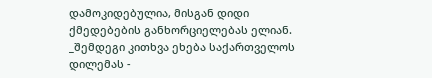დამოკიდებულია, მისგან დიდი ქმედებების განხორციელებას ელიან. _შემდეგი კითხვა ეხება საქართველოს დილემას -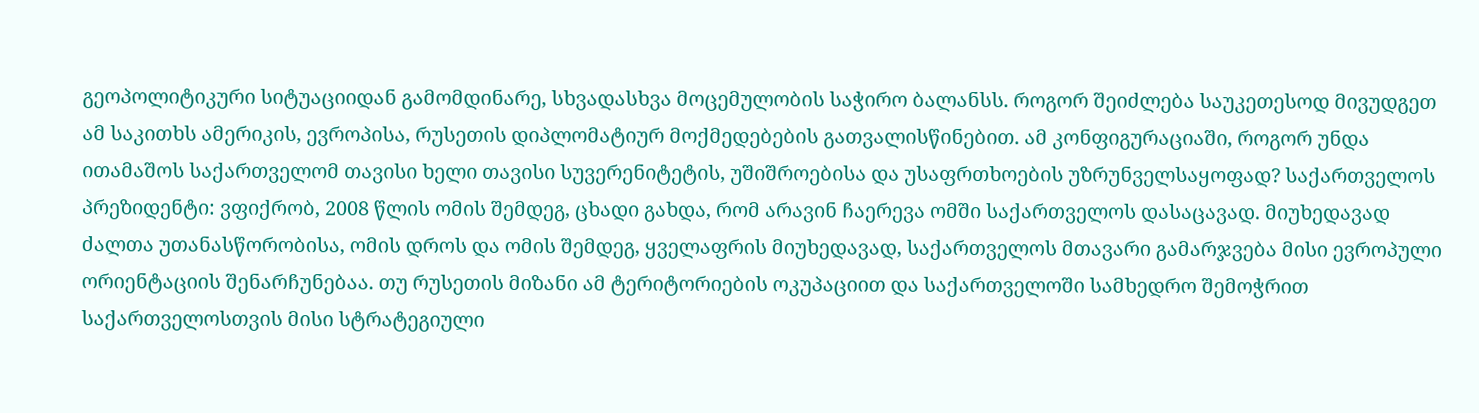გეოპოლიტიკური სიტუაციიდან გამომდინარე, სხვადასხვა მოცემულობის საჭირო ბალანსს. როგორ შეიძლება საუკეთესოდ მივუდგეთ ამ საკითხს ამერიკის, ევროპისა, რუსეთის დიპლომატიურ მოქმედებების გათვალისწინებით. ამ კონფიგურაციაში, როგორ უნდა ითამაშოს საქართველომ თავისი ხელი თავისი სუვერენიტეტის, უშიშროებისა და უსაფრთხოების უზრუნველსაყოფად? საქართველოს პრეზიდენტი: ვფიქრობ, 2008 წლის ომის შემდეგ, ცხადი გახდა, რომ არავინ ჩაერევა ომში საქართველოს დასაცავად. მიუხედავად ძალთა უთანასწორობისა, ომის დროს და ომის შემდეგ, ყველაფრის მიუხედავად, საქართველოს მთავარი გამარჯვება მისი ევროპული ორიენტაციის შენარჩუნებაა. თუ რუსეთის მიზანი ამ ტერიტორიების ოკუპაციით და საქართველოში სამხედრო შემოჭრით საქართველოსთვის მისი სტრატეგიული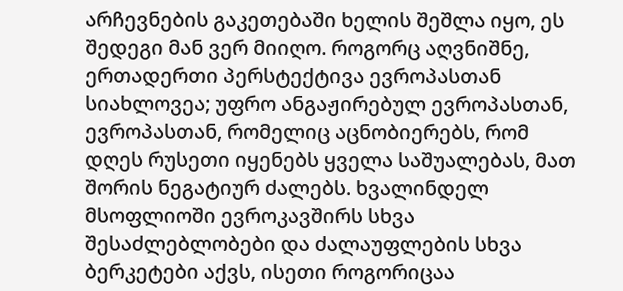არჩევნების გაკეთებაში ხელის შეშლა იყო, ეს შედეგი მან ვერ მიიღო. როგორც აღვნიშნე, ერთადერთი პერსტექტივა ევროპასთან სიახლოვეა; უფრო ანგაჟირებულ ევროპასთან, ევროპასთან, რომელიც აცნობიერებს, რომ დღეს რუსეთი იყენებს ყველა საშუალებას, მათ შორის ნეგატიურ ძალებს. ხვალინდელ მსოფლიოში ევროკავშირს სხვა შესაძლებლობები და ძალაუფლების სხვა ბერკეტები აქვს, ისეთი როგორიცაა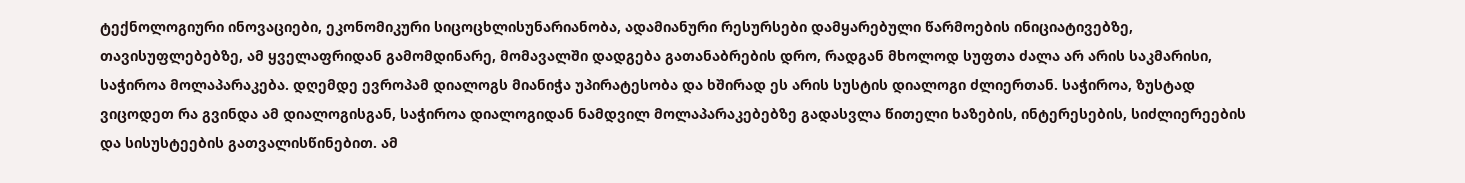ტექნოლოგიური ინოვაციები, ეკონომიკური სიცოცხლისუნარიანობა, ადამიანური რესურსები დამყარებული წარმოების ინიციატივებზე, თავისუფლებებზე, ამ ყველაფრიდან გამომდინარე, მომავალში დადგება გათანაბრების დრო, რადგან მხოლოდ სუფთა ძალა არ არის საკმარისი, საჭიროა მოლაპარაკება. დღემდე ევროპამ დიალოგს მიანიჭა უპირატესობა და ხშირად ეს არის სუსტის დიალოგი ძლიერთან. საჭიროა, ზუსტად ვიცოდეთ რა გვინდა ამ დიალოგისგან, საჭიროა დიალოგიდან ნამდვილ მოლაპარაკებებზე გადასვლა წითელი ხაზების, ინტერესების, სიძლიერეების და სისუსტეების გათვალისწინებით. ამ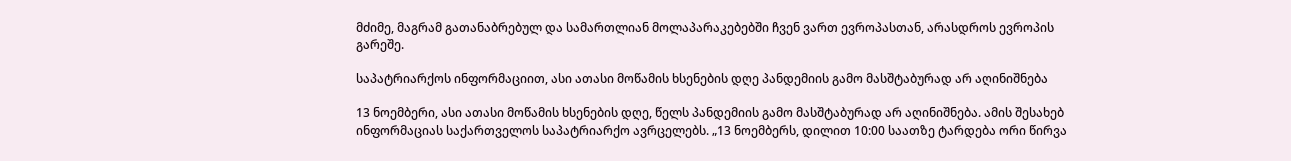მძიმე, მაგრამ გათანაბრებულ და სამართლიან მოლაპარაკებებში ჩვენ ვართ ევროპასთან, არასდროს ევროპის გარეშე.

საპატრიარქოს ინფორმაციით, ასი ათასი მოწამის ხსენების დღე პანდემიის გამო მასშტაბურად არ აღინიშნება

13 ნოემბერი, ასი ათასი მოწამის ხსენების დღე, წელს პანდემიის გამო მასშტაბურად არ აღინიშნება. ამის შესახებ ინფორმაციას საქართველოს საპატრიარქო ავრცელებს. „13 ნოემბერს, დილით 10:00 საათზე ტარდება ორი წირვა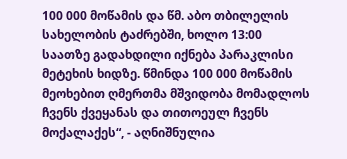100 000 მოწამის და წმ. აბო თბილელის სახელობის ტაძრებში, ხოლო 13:00 საათზე გადახდილი იქნება პარაკლისი მეტეხის ხიდზე. წმინდა 100 000 მოწამის მეოხებით ღმერთმა მშვიდობა მომადლოს ჩვენს ქვეყანას და თითოეულ ჩვენს მოქალაქეს“, - აღნიშნულია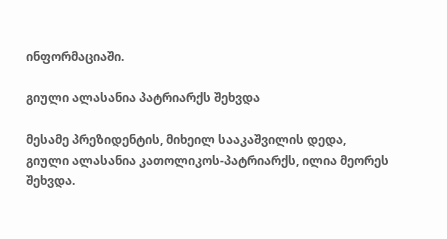ინფორმაციაში.

გიული ალასანია პატრიარქს შეხვდა

მესამე პრეზიდენტის, მიხეილ სააკაშვილის დედა, გიული ალასანია კათოლიკოს-პატრიარქს, ილია მეორეს შეხვდა.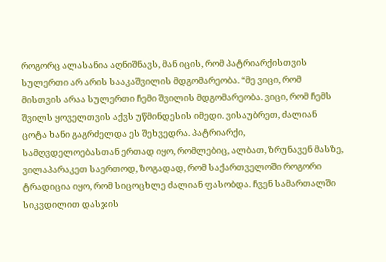როგორც ალასანია აღნიშნავს, მან იცის, რომ პატრიარქისთვის სულერთი არ არის სააკაშვილის მდგომარეობა. “მე ვიცი, რომ მისთვის არაა სულერთი ჩემი შვილის მდგომარეობა. ვიცი, რომ ჩემს შვილს ყოველთვის აქვს უწმინდესის იმედი. ვისაუბრეთ, ძალიან ცოტა ხანი გაგრძელდა ეს შეხვედრა. პატრიარქი, სამღვდელოებასთან ერთად იყო, რომლებიც, ალბათ, ზრუნავენ მასზე, ვილაპარაკეთ საერთოდ, ზოგადად, რომ საქართველოში როგორი ტრადიცია იყო, რომ სიცოცხლე ძალიან ფასობდა. ჩვენ სამართალში სიკვდილით დასჯის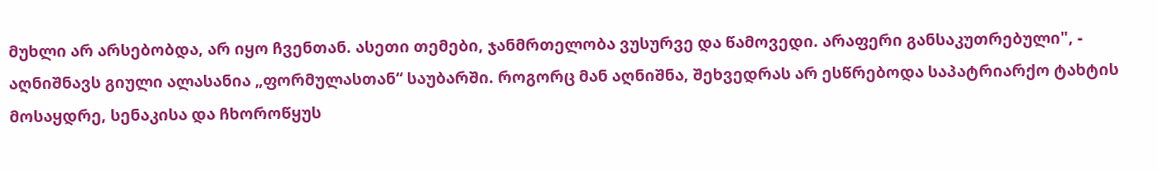მუხლი არ არსებობდა, არ იყო ჩვენთან. ასეთი თემები, ჯანმრთელობა ვუსურვე და წამოვედი. არაფერი განსაკუთრებული", - აღნიშნავს გიული ალასანია „ფორმულასთან“ საუბარში. როგორც მან აღნიშნა, შეხვედრას არ ესწრებოდა საპატრიარქო ტახტის მოსაყდრე, სენაკისა და ჩხოროწყუს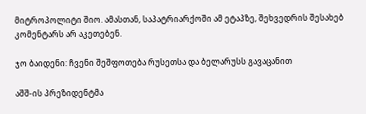მიტროპოლიტი შიო. ამასთან, საპატრიარქოში ამ ეტაპზე, შეხვედრის შესახებ კომენტარს არ აკეთებენ.

ჯო ბაიდენი: ჩვენი შეშფოთება რუსეთსა და ბელარუსს გავაცანით

აშშ-ის პრეზიდენტმა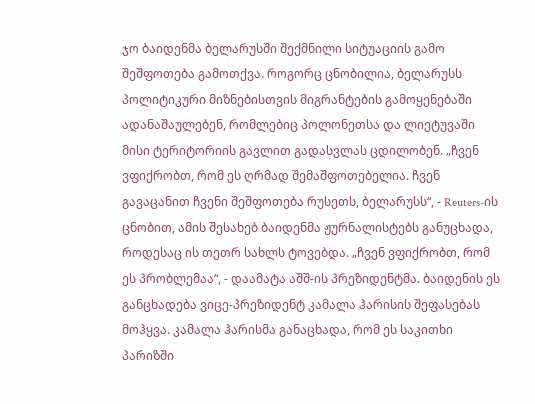ჯო ბაიდენმა ბელარუსში შექმნილი სიტუაციის გამო შეშფოთება გამოთქვა. როგორც ცნობილია, ბელარუსს პოლიტიკური მიზნებისთვის მიგრანტების გამოყენებაში ადანაშაულებენ, რომლებიც პოლონეთსა და ლიეტუვაში მისი ტერიტორიის გავლით გადასვლას ცდილობენ. „ჩვენ ვფიქრობთ, რომ ეს ღრმად შემაშფოთებელია. ჩვენ გავაცანით ჩვენი შეშფოთება რუსეთს, ბელარუსს“, - Reuters-ის ცნობით, ამის შესახებ ბაიდენმა ჟურნალისტებს განუცხადა, როდესაც ის თეთრ სახლს ტოვებდა. „ჩვენ ვფიქრობთ, რომ ეს პრობლემაა“, - დაამატა აშშ-ის პრეზიდენტმა. ბაიდენის ეს განცხადება ვიცე-პრეზიდენტ კამალა ჰარისის შეფასებას მოჰყვა. კამალა ჰარისმა განაცხადა, რომ ეს საკითხი პარიზში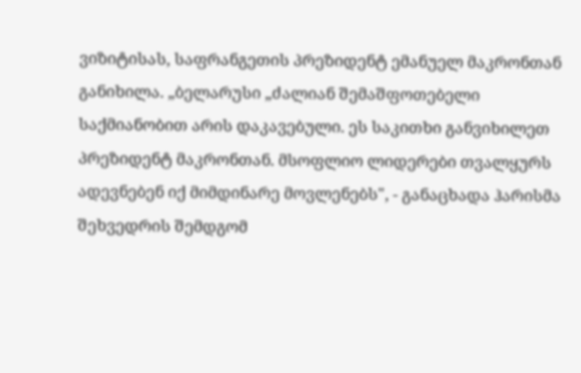ვიზიტისას, საფრანგეთის პრეზიდენტ ემანუელ მაკრონთან განიხილა. „ბელარუსი „ძალიან შემაშფოთებელი საქმიანობით არის დაკავებული. ეს საკითხი განვიხილეთ პრეზიდენტ მაკრონთან. მსოფლიო ლიდერები თვალყურს ადევნებენ იქ მიმდინარე მოვლენებს", - განაცხადა ჰარისმა შეხვედრის შემდგომ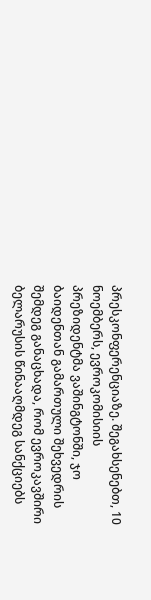პრესკონფერენციაზე. შეგახსენებთ, 10 ნოემბერს, ევროკომისიის პრეზიდენტმა ვაშინგტონში, ჯო ბაიდენთან გამართული შეხვედრის შემდეგ განაცხადა, რომ ევროკავშირი ბელარუსის წინააღმდეგ სანქციებს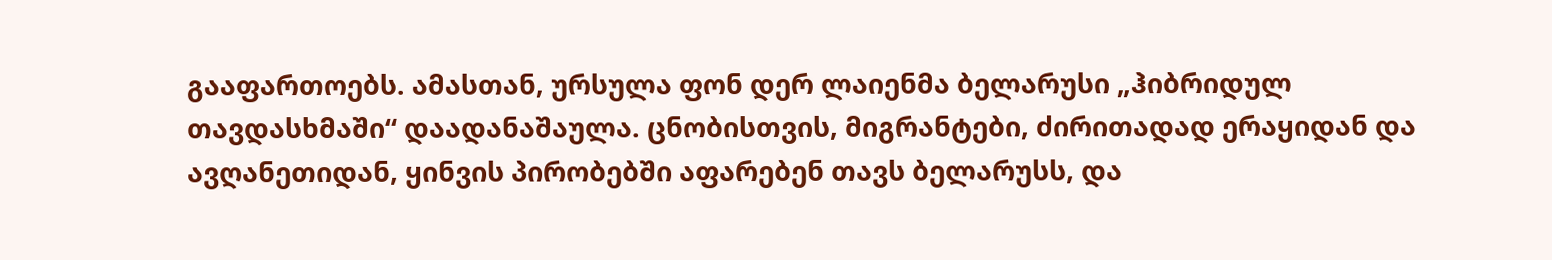გააფართოებს. ამასთან, ურსულა ფონ დერ ლაიენმა ბელარუსი „ჰიბრიდულ თავდასხმაში“ დაადანაშაულა. ცნობისთვის, მიგრანტები, ძირითადად ერაყიდან და ავღანეთიდან, ყინვის პირობებში აფარებენ თავს ბელარუსს, და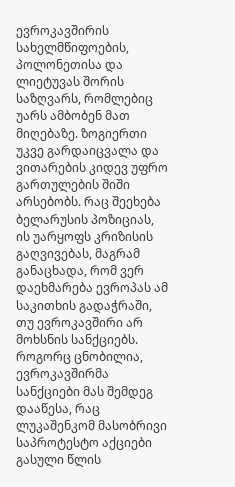ევროკავშირის სახელმწიფოების, პოლონეთისა და ლიეტუვას შორის საზღვარს, რომლებიც უარს ამბობენ მათ მიღებაზე. ზოგიერთი უკვე გარდაიცვალა და ვითარების კიდევ უფრო გართულების შიში არსებობს. რაც შეეხება ბელარუსის პოზიციას, ის უარყოფს კრიზისის გაღვივებას, მაგრამ განაცხადა, რომ ვერ დაეხმარება ევროპას ამ საკითხის გადაჭრაში, თუ ევროკავშირი არ მოხსნის სანქციებს. როგორც ცნობილია, ევროკავშირმა სანქციები მას შემდეგ დააწესა, რაც ლუკაშენკომ მასობრივი საპროტესტო აქციები გასული წლის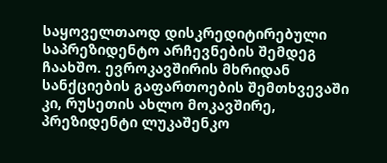საყოველთაოდ დისკრედიტირებული საპრეზიდენტო არჩევნების შემდეგ ჩაახშო. ევროკავშირის მხრიდან სანქციების გაფართოების შემთხვევაში კი, რუსეთის ახლო მოკავშირე, პრეზიდენტი ლუკაშენკო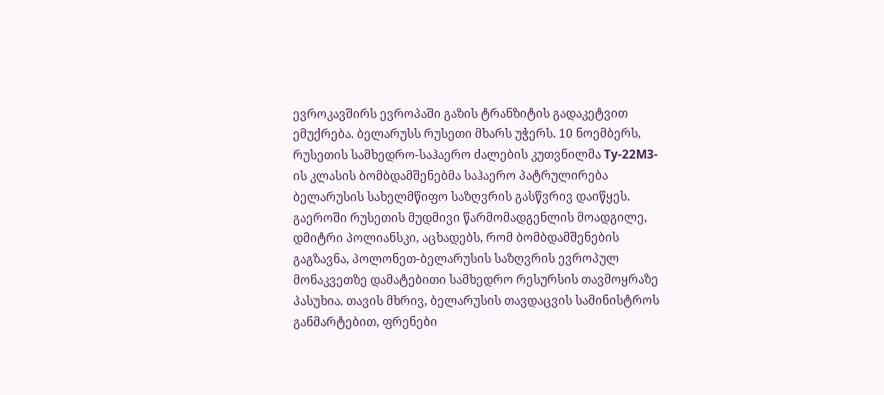ევროკავშირს ევროპაში გაზის ტრანზიტის გადაკეტვით ემუქრება. ბელარუსს რუსეთი მხარს უჭერს. 10 ნოემბერს, რუსეთის სამხედრო-საჰაერო ძალების კუთვნილმა Ту-22М3-ის კლასის ბომბდამშენებმა საჰაერო პატრულირება ბელარუსის სახელმწიფო საზღვრის გასწვრივ დაიწყეს. გაეროში რუსეთის მუდმივი წარმომადგენლის მოადგილე, დმიტრი პოლიანსკი, აცხადებს, რომ ბომბდამშენების გაგზავნა, პოლონეთ-ბელარუსის საზღვრის ევროპულ მონაკვეთზე დამატებითი სამხედრო რესურსის თავმოყრაზე პასუხია. თავის მხრივ, ბელარუსის თავდაცვის სამინისტროს განმარტებით, ფრენები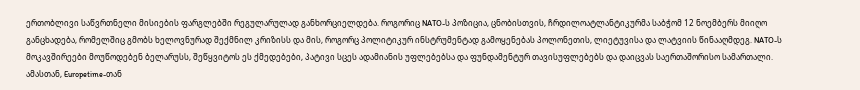ერთობლივი საწვრთნელი მისიების ფარგლებში რეგულარულად განხორციელდება. როგორიც NATO-ს პოზიცია, ცნობისთვის, ჩრდილოატლანტიკურმა საბჭომ 12 ნოემბერს მიიღო განცხადება, რომელშიც გმობს ხელოვნურად შექმნილ კრიზისს და მის, როგორც პოლიტიკურ ინსტრუმენტად გამოყენებას პოლონეთის, ლიეტუვისა და ლატვიის წინააღმდეგ. NATO-ს მოკავშირეები მოუწოდებენ ბელარუსს, შეწყვიტოს ეს ქმედებები, პატივი სცეს ადამიანის უფლებებსა და ფუნდამენტურ თავისუფლებებს და დაიცვას საერთაშორისო სამართალი. ამასთან, Europetime-თან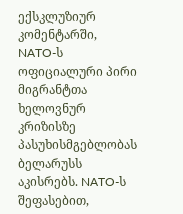ექსკლუზიურ კომენტარში, NATO-ს ოფიციალური პირი მიგრანტთა ხელოვნურ კრიზისზე პასუხისმგებლობას ბელარუსს აკისრებს. NATO-ს შეფასებით,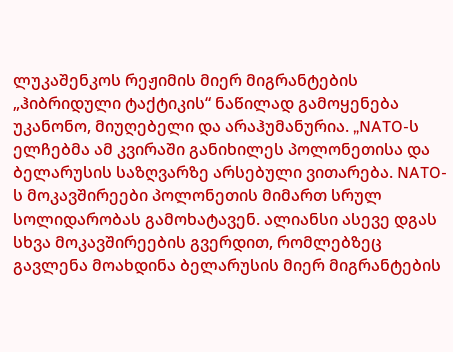ლუკაშენკოს რეჟიმის მიერ მიგრანტების „ჰიბრიდული ტაქტიკის“ ნაწილად გამოყენება უკანონო, მიუღებელი და არაჰუმანურია. „NATO-ს ელჩებმა ამ კვირაში განიხილეს პოლონეთისა და ბელარუსის საზღვარზე არსებული ვითარება. NATO-ს მოკავშირეები პოლონეთის მიმართ სრულ სოლიდარობას გამოხატავენ. ალიანსი ასევე დგას სხვა მოკავშირეების გვერდით, რომლებზეც გავლენა მოახდინა ბელარუსის მიერ მიგრანტების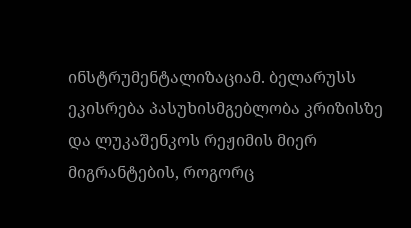ინსტრუმენტალიზაციამ. ბელარუსს ეკისრება პასუხისმგებლობა კრიზისზე და ლუკაშენკოს რეჟიმის მიერ მიგრანტების, როგორც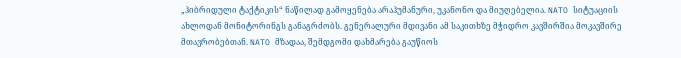„ჰიბრიდული ტაქტიკის“ ნაწილად გამოყენება არაჰუმანური, უკანონო და მიუღებელია. NATO სიტუაციის ახლოდან მონიტორინგს განაგრძობს. გენერალური მდივანი ამ საკითხზე მჭიდრო კავშირშია მოკავშირე მთავრობებთან. NATO მზადაა, შემდგომი დახმარება გაუწიოს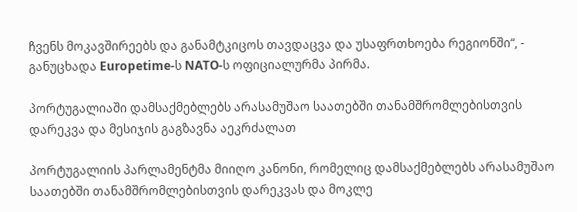ჩვენს მოკავშირეებს და განამტკიცოს თავდაცვა და უსაფრთხოება რეგიონში“, - განუცხადა Europetime-ს NATO-ს ოფიციალურმა პირმა.

პორტუგალიაში დამსაქმებლებს არასამუშაო საათებში თანამშრომლებისთვის დარეკვა და მესიჯის გაგზავნა აეკრძალათ

პორტუგალიის პარლამენტმა მიიღო კანონი, რომელიც დამსაქმებლებს არასამუშაო საათებში თანამშრომლებისთვის დარეკვას და მოკლე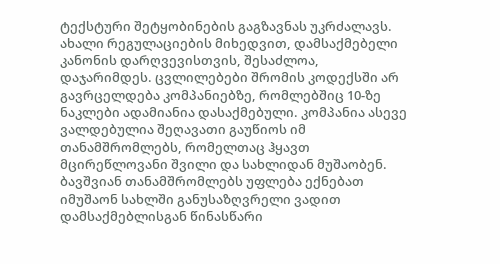ტექსტური შეტყობინების გაგზავნას უკრძალავს. ახალი რეგულაციების მიხედვით, დამსაქმებელი კანონის დარღვევისთვის, შესაძლოა, დაჯარიმდეს. ცვლილებები შრომის კოდექსში არ გავრცელდება კომპანიებზე, რომლებშიც 10-ზე ნაკლები ადამიანია დასაქმებული. კომპანია ასევე ვალდებულია შეღავათი გაუწიოს იმ თანამშრომლებს, რომელთაც ჰყავთ მცირეწლოვანი შვილი და სახლიდან მუშაობენ. ბავშვიან თანამშრომლებს უფლება ექნებათ იმუშაონ სახლში განუსაზღვრელი ვადით დამსაქმებლისგან წინასწარი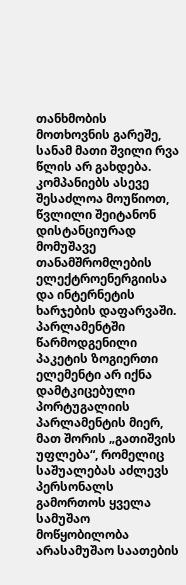თანხმობის მოთხოვნის გარეშე, სანამ მათი შვილი რვა წლის არ გახდება. კომპანიებს ასევე შესაძლოა მოუწიოთ, წვლილი შეიტანონ დისტანციურად მომუშავე თანამშრომლების ელექტროენერგიისა და ინტერნეტის ხარჯების დაფარვაში. პარლამენტში წარმოდგენილი პაკეტის ზოგიერთი ელემენტი არ იქნა დამტკიცებული პორტუგალიის პარლამენტის მიერ, მათ შორის „გათიშვის უფლება“, რომელიც საშუალებას აძლევს პერსონალს გამორთოს ყველა სამუშაო მოწყობილობა არასამუშაო საათების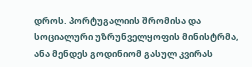დროს. პორტუგალიის შრომისა და სოციალური უზრუნველყოფის მინისტრმა, ანა მენდეს გოდინიომ გასულ კვირას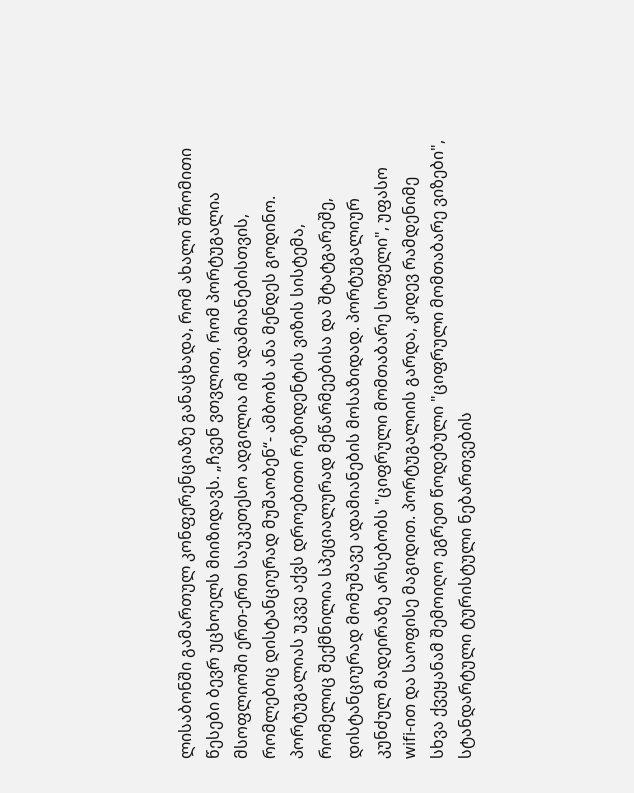ლისაბონში გამართულ კონფერენციაზე განაცხადა, რომ ახალი შრომითი წესები ბევრ უცხოელს მიიზიდავს. „ჩვენ ვთვლით, რომ პორტუგალია მსოფლიოში ერთ-ერთ საუკეთესო ადგილია იმ ადამიანებისთვის, რომლებიც დისტანციურად მუშაობენ“- ამბობს ანა მენდეს გოდინო. პორტუგალიას უკვე აქვს დროებითი რეზიდენტის ვიზის სისტემა, რომელიც შექმნილია სპეციალურად მეწარმეებისა და შტატგარეშე, დისტანციურად მომუშავე ადამიანების მოსაზიდად. პორტუგალიურ კუნძულ მადეირაზე არსებობს "ციფრული მომთაბარე სოფელი", უფასო wifi-ით და საოფისე მაგიდით. პორტუგალიის გარდა, კიდევ რამდენიმე სხვა ქვეყანამ შემოიღო ეგრეთ წოდებული "ციფრული მომთაბარე ვიზები", სტანდარტული ტურისტული ნებართვების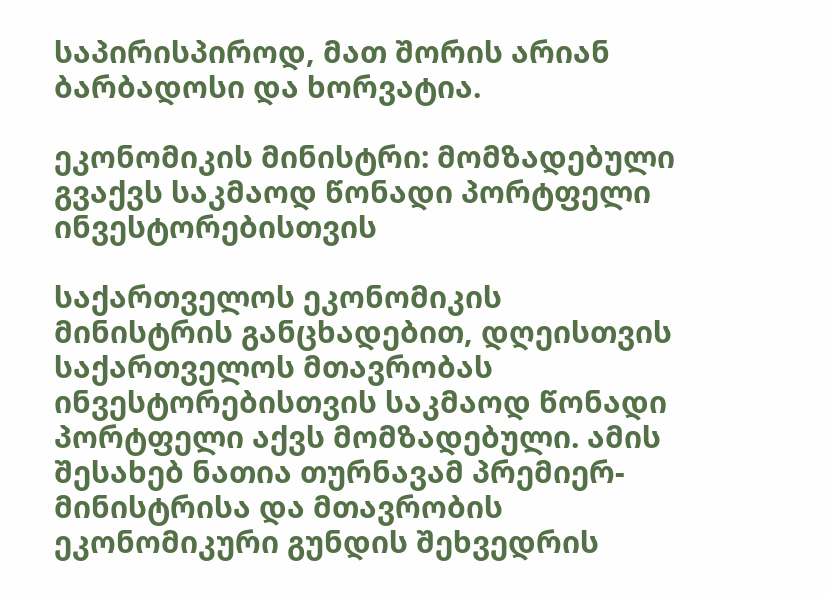საპირისპიროდ, მათ შორის არიან ბარბადოსი და ხორვატია.

ეკონომიკის მინისტრი: მომზადებული გვაქვს საკმაოდ წონადი პორტფელი ინვესტორებისთვის

საქართველოს ეკონომიკის მინისტრის განცხადებით, დღეისთვის საქართველოს მთავრობას ინვესტორებისთვის საკმაოდ წონადი პორტფელი აქვს მომზადებული. ამის შესახებ ნათია თურნავამ პრემიერ-მინისტრისა და მთავრობის ეკონომიკური გუნდის შეხვედრის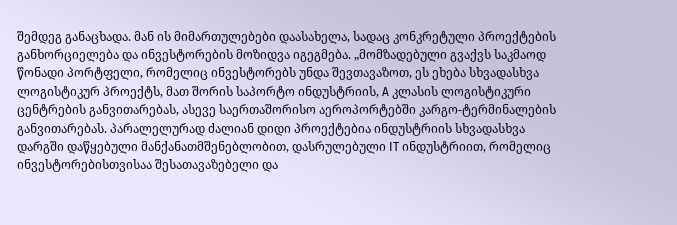შემდეგ განაცხადა. მან ის მიმართულებები დაასახელა, სადაც კონკრეტული პროექტების განხორციელება და ინვესტორების მოზიდვა იგეგმება. „მომზადებული გვაქვს საკმაოდ წონადი პორტფელი, რომელიც ინვესტორებს უნდა შევთავაზოთ, ეს ეხება სხვადასხვა ლოგისტიკურ პროექტს, მათ შორის საპორტო ინდუსტრიის, A კლასის ლოგისტიკური ცენტრების განვითარებას, ასევე საერთაშორისო აეროპორტებში კარგო-ტერმინალების განვითარებას. პარალელურად ძალიან დიდი პროექტებია ინდუსტრიის სხვადასხვა დარგში დაწყებული მანქანათმშენებლობით, დასრულებული IT ინდუსტრიით, რომელიც ინვესტორებისთვისაა შესათავაზებელი და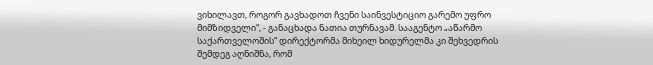ვიხილავთ, როგორ გავხადოთ ჩვენი საინვესტიციო გარემო უფრო მიმზიდველი“, - განაცხადა ნათია თურნავამ. სააგენტო „აწარმო საქართველოშის“ დირექტორმა მიხეილ ხიდურელმა კი შეხვედრის შემდეგ აღნიშნა, რომ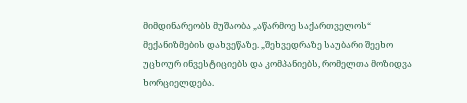მიმდინარეობს მუშაობა „აწარმოე საქართველოს“ მექანიზმების დახვეწაზე. „შეხვედრაზე საუბარი შეეხო უცხოურ ინვესტიციებს და კომპანიებს, რომელთა მოზიდვა ხორციელდება.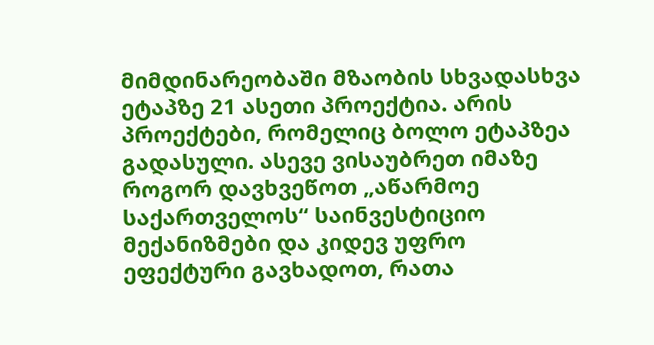მიმდინარეობაში მზაობის სხვადასხვა ეტაპზე 21 ასეთი პროექტია. არის პროექტები, რომელიც ბოლო ეტაპზეა გადასული. ასევე ვისაუბრეთ იმაზე როგორ დავხვეწოთ „აწარმოე საქართველოს“ საინვესტიციო მექანიზმები და კიდევ უფრო ეფექტური გავხადოთ, რათა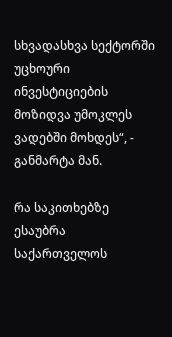სხვადასხვა სექტორში უცხოური ინვესტიციების მოზიდვა უმოკლეს ვადებში მოხდეს“, - განმარტა მან.

რა საკითხებზე ესაუბრა საქართველოს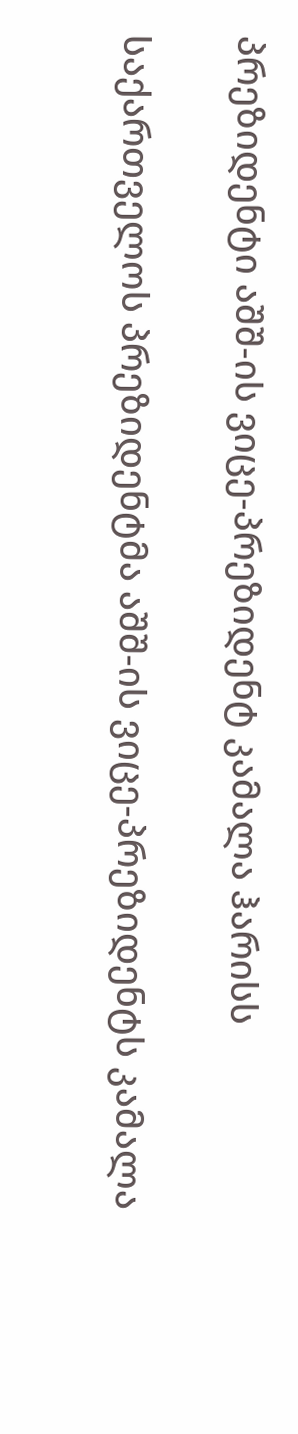პრეზიდენტი აშშ-ის ვიცე-პრეზიდენტ კამალა ჰარისს

საქართველოს პრეზიდენტმა აშშ-ის ვიცე-პრეზიდენტს კამალა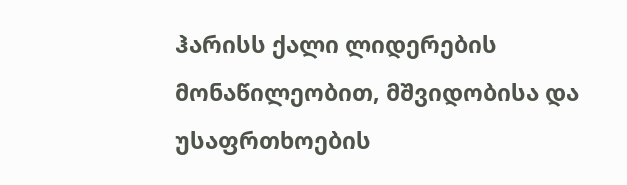ჰარისს ქალი ლიდერების მონაწილეობით, მშვიდობისა და უსაფრთხოების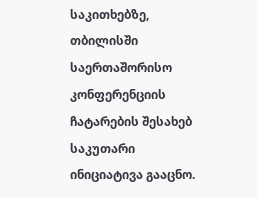საკითხებზე, თბილისში საერთაშორისო კონფერენციის ჩატარების შესახებ საკუთარი ინიციატივა გააცნო.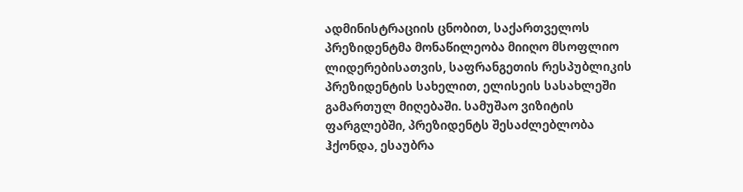ადმინისტრაციის ცნობით, საქართველოს პრეზიდენტმა მონაწილეობა მიიღო მსოფლიო ლიდერებისათვის, საფრანგეთის რესპუბლიკის პრეზიდენტის სახელით, ელისეის სასახლეში გამართულ მიღებაში. სამუშაო ვიზიტის ფარგლებში, პრეზიდენტს შესაძლებლობა ჰქონდა, ესაუბრა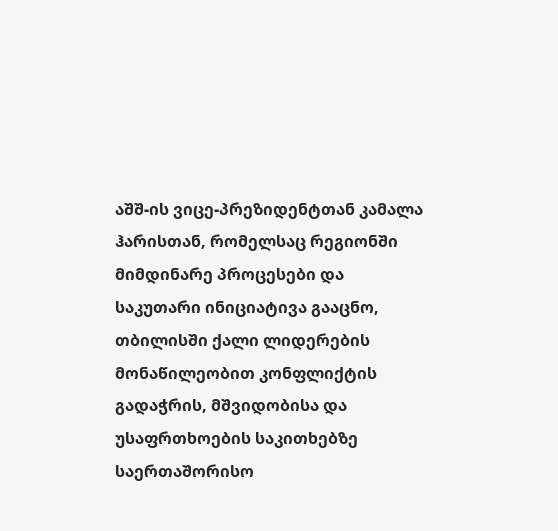აშშ-ის ვიცე-პრეზიდენტთან კამალა ჰარისთან, რომელსაც რეგიონში მიმდინარე პროცესები და საკუთარი ინიციატივა გააცნო, თბილისში ქალი ლიდერების მონაწილეობით კონფლიქტის გადაჭრის, მშვიდობისა და უსაფრთხოების საკითხებზე საერთაშორისო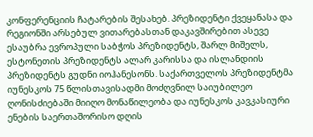კონფერენციის ჩატარების შესახებ. პრეზიდენტი ქვეყანასა და რეგიონში არსებულ ვითარებასთან დაკავშირებით ასევე ესაუბრა ევროპული საბჭოს პრეზიდენტს, შარლ მიშელს, ესტონეთის პრეზიდენტს ალარ კარისსა და ისლანდიის პრეზიდენტს გუდნი იოჰანესონს. საქართველოს პრეზიდენტმა იუნესკოს 75 წლისთავისადმი მოძღვნილ საიუბილეო ღონისძიებაში მიიღო მონაწილეობა და იუნესკოს კავკასიური ენების საერთაშორისო დღის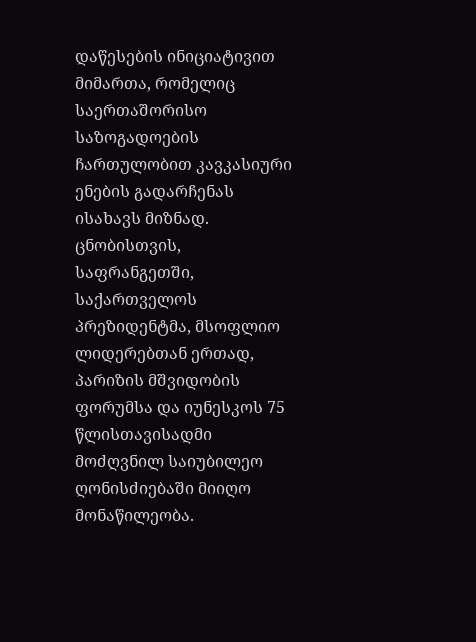დაწესების ინიციატივით მიმართა, რომელიც საერთაშორისო საზოგადოების ჩართულობით კავკასიური ენების გადარჩენას ისახავს მიზნად. ცნობისთვის, საფრანგეთში, საქართველოს პრეზიდენტმა, მსოფლიო ლიდერებთან ერთად, პარიზის მშვიდობის ფორუმსა და იუნესკოს 75 წლისთავისადმი მოძღვნილ საიუბილეო ღონისძიებაში მიიღო მონაწილეობა.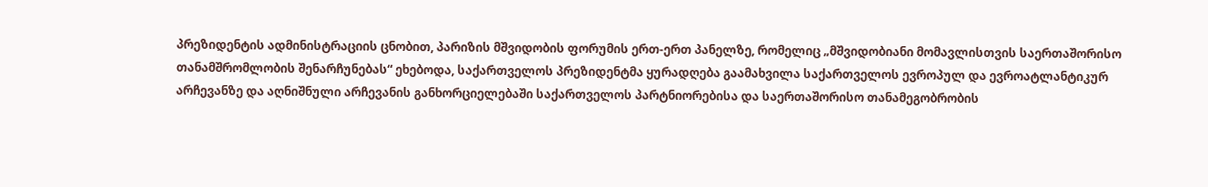პრეზიდენტის ადმინისტრაციის ცნობით, პარიზის მშვიდობის ფორუმის ერთ-ერთ პანელზე, რომელიც „მშვიდობიანი მომავლისთვის საერთაშორისო თანამშრომლობის შენარჩუნებას“ ეხებოდა, საქართველოს პრეზიდენტმა ყურადღება გაამახვილა საქართველოს ევროპულ და ევროატლანტიკურ არჩევანზე და აღნიშნული არჩევანის განხორციელებაში საქართველოს პარტნიორებისა და საერთაშორისო თანამეგობრობის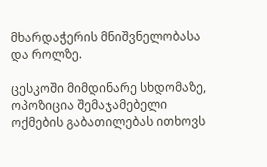მხარდაჭერის მნიშვნელობასა და როლზე.

ცესკოში მიმდინარე სხდომაზე, ოპოზიცია შემაჯამებელი ოქმების გაბათილებას ითხოვს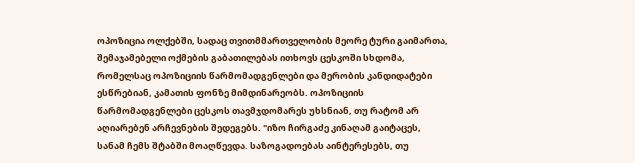ოპოზიცია ოლქებში, სადაც თვითმმართველობის მეორე ტური გაიმართა, შემაჯამებელი ოქმების გაბათილებას ითხოვს ცესკოში სხდომა, რომელსაც ოპოზიციის წარმომადგენლები და მერობის კანდიდატები ესწრებიან, კამათის ფონზე მიმდინარეობს. ოპოზიციის წარმომადგენლები ცესკოს თავმჯდომარეს უხსნიან, თუ რატომ არ აღიარებენ არჩევნების შედეგებს. "იზო ჩირგაძე კინაღამ გაიტაცეს, სანამ ჩემს შტაბში მოაღწევდა. საზოგადოებას აინტერესებს, თუ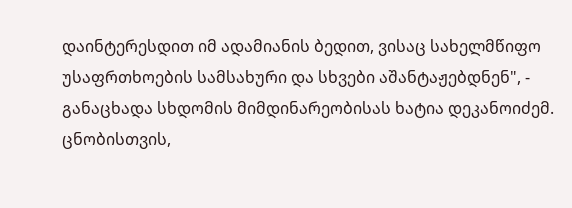დაინტერესდით იმ ადამიანის ბედით, ვისაც სახელმწიფო უსაფრთხოების სამსახური და სხვები აშანტაჟებდნენ", - განაცხადა სხდომის მიმდინარეობისას ხატია დეკანოიძემ. ცნობისთვის,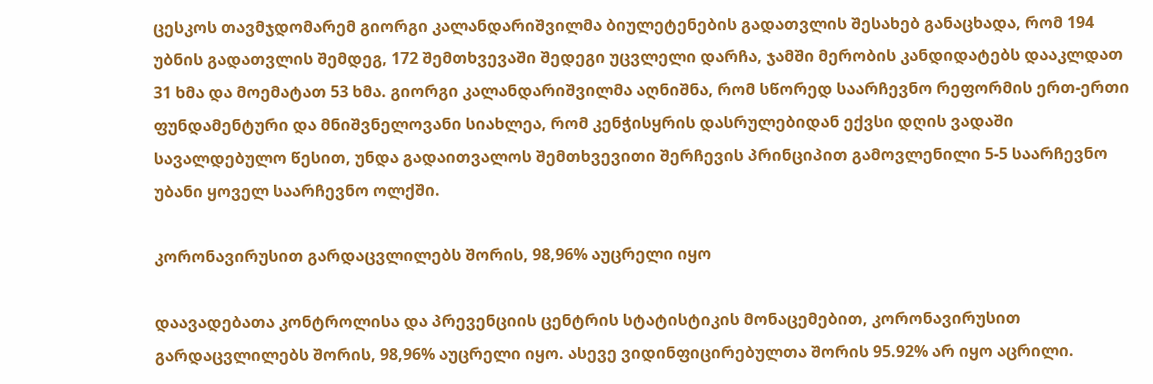ცესკოს თავმჯდომარემ გიორგი კალანდარიშვილმა ბიულეტენების გადათვლის შესახებ განაცხადა, რომ 194 უბნის გადათვლის შემდეგ, 172 შემთხვევაში შედეგი უცვლელი დარჩა, ჯამში მერობის კანდიდატებს დააკლდათ 31 ხმა და მოემატათ 53 ხმა. გიორგი კალანდარიშვილმა აღნიშნა, რომ სწორედ საარჩევნო რეფორმის ერთ-ერთი ფუნდამენტური და მნიშვნელოვანი სიახლეა, რომ კენჭისყრის დასრულებიდან ექვსი დღის ვადაში სავალდებულო წესით, უნდა გადაითვალოს შემთხვევითი შერჩევის პრინციპით გამოვლენილი 5-5 საარჩევნო უბანი ყოველ საარჩევნო ოლქში.

კორონავირუსით გარდაცვლილებს შორის, 98,96% აუცრელი იყო

დაავადებათა კონტროლისა და პრევენციის ცენტრის სტატისტიკის მონაცემებით, კორონავირუსით გარდაცვლილებს შორის, 98,96% აუცრელი იყო. ასევე ვიდინფიცირებულთა შორის 95.92% არ იყო აცრილი.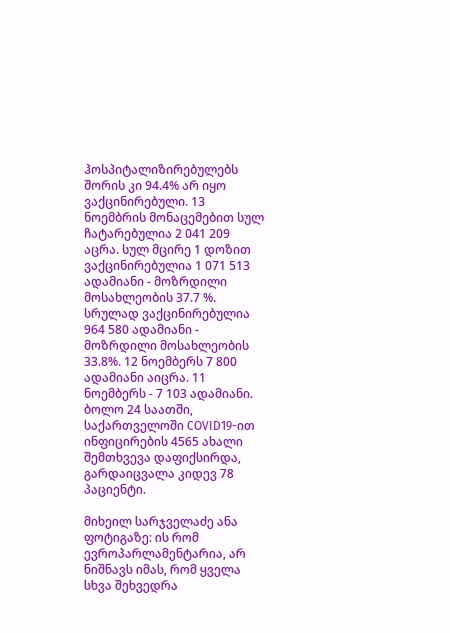ჰოსპიტალიზირებულებს შორის კი 94.4% არ იყო ვაქცინირებული. 13 ნოემბრის მონაცემებით სულ ჩატარებულია 2 041 209 აცრა. სულ მცირე 1 დოზით ვაქცინირებულია 1 071 513 ადამიანი - მოზრდილი მოსახლეობის 37.7 %. სრულად ვაქცინირებულია 964 580 ადამიანი - მოზრდილი მოსახლეობის 33.8%. 12 ნოემბერს 7 800 ადამიანი აიცრა. 11 ნოემბერს - 7 103 ადამიანი. ბოლო 24 საათში, საქართველოში COVID19-ით ინფიცირების 4565 ახალი შემთხვევა დაფიქსირდა, გარდაიცვალა კიდევ 78 პაციენტი.

მიხეილ სარჯველაძე ანა ფოტიგაზე: ის რომ ევროპარლამენტარია, არ ნიშნავს იმას, რომ ყველა სხვა შეხვედრა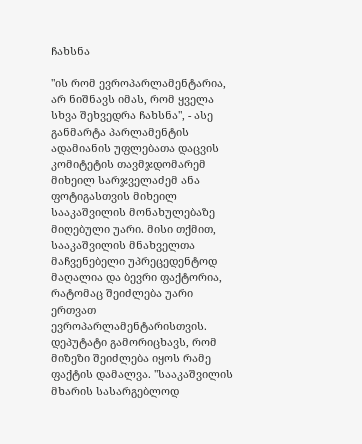ჩახსნა

"ის რომ ევროპარლამენტარია, არ ნიშნავს იმას, რომ ყველა სხვა შეხვედრა ჩახსნა", - ასე განმარტა პარლამენტის ადამიანის უფლებათა დაცვის კომიტეტის თავმჯდომარემ მიხეილ სარჯველაძემ ანა ფოტიგასთვის მიხეილ სააკაშვილის მონახულებაზე მიღებული უარი. მისი თქმით, სააკაშვილის მნახველთა მაჩვენებელი უპრეცედენტოდ მაღალია და ბევრი ფაქტორია, რატომაც შეიძლება უარი ერთვათ ევროპარლამენტარისთვის. დეპუტატი გამორიცხავს, რომ მიზეზი შეიძლება იყოს რამე ფაქტის დამალვა. "სააკაშვილის მხარის სასარგებლოდ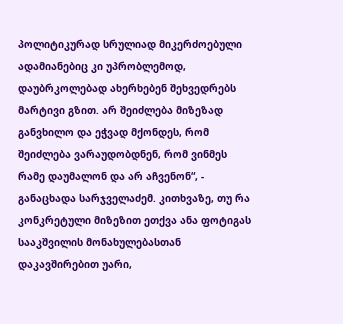პოლიტიკურად სრულიად მიკერძოებული ადამიანებიც კი უპრობლემოდ, დაუბრკოლებად ახერხებენ შეხვედრებს მარტივი გზით. არ შეიძლება მიზეზად განვხილო და ეჭვად მქონდეს, რომ შეიძლება ვარაუდობდნენ, რომ ვინმეს რამე დაუმალონ და არ აჩვენონ“, - განაცხადა სარჯველაძემ. კითხვაზე, თუ რა კონკრეტული მიზეზით ეთქვა ანა ფოტიგას სააკშვილის მონახულებასთან დაკავშირებით უარი,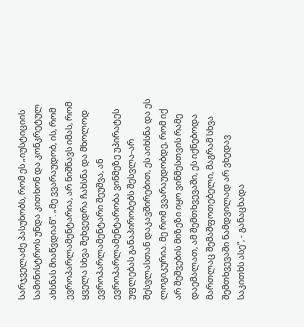სარჯველაძე პასუხობს, რომ ეს „იუსტიციის სამინისტროს უნდა კითხონ და კონკრეტულ ახსნას მიაწვდიან“. „მე ვვარაუდობ, ის, რომ ევროპარლამენტარია, არ ნიშნავს იმას, რომ ყველა სხვა შეხვედრა ჩახსნა და მხოლოდ ევროპარლამენტარი შეუშვა, ან ევროპარლამენტარობა ვინმეზე უპირატეს უფლებას განაპირობებს შესვლა-არ შესვლასთან დაკავშირებით, ეს აიხსნა და ეს ლოგიკურია. მე რომ ვვარაუდობდე, რომ იქ არ შეშვების მიზეზი იყო ვინმესთვის რამე დაემალათ, ამ შემთხვევაში, ეს იქნებოდა მართლაც შემაშფოთებელი, მაგრამ სხვა შემთხვევაში ნამდვილად არ ვხედავ საკითხს ასე“, - განაცხადა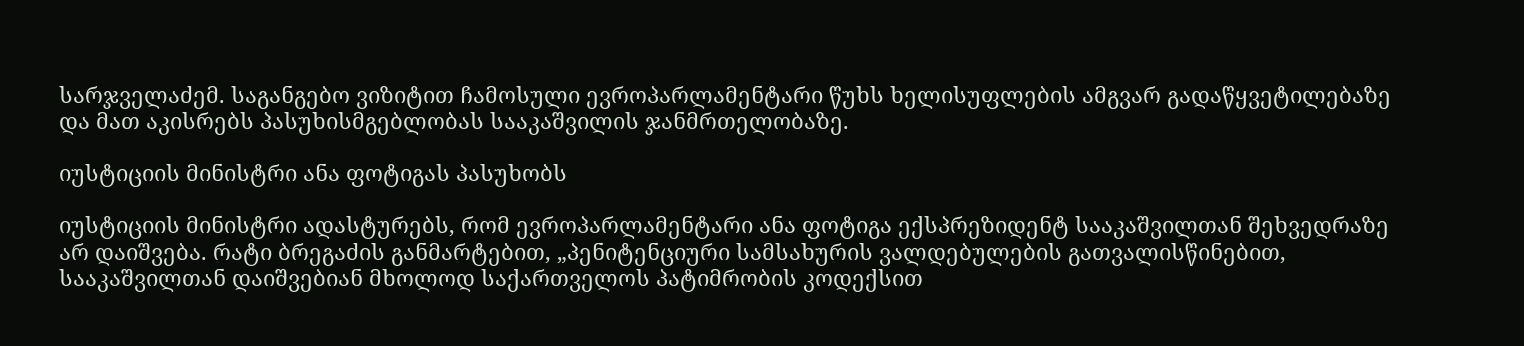სარჯველაძემ. საგანგებო ვიზიტით ჩამოსული ევროპარლამენტარი წუხს ხელისუფლების ამგვარ გადაწყვეტილებაზე და მათ აკისრებს პასუხისმგებლობას სააკაშვილის ჯანმრთელობაზე.

იუსტიციის მინისტრი ანა ფოტიგას პასუხობს

იუსტიციის მინისტრი ადასტურებს, რომ ევროპარლამენტარი ანა ფოტიგა ექსპრეზიდენტ სააკაშვილთან შეხვედრაზე არ დაიშვება. რატი ბრეგაძის განმარტებით, „პენიტენციური სამსახურის ვალდებულების გათვალისწინებით, სააკაშვილთან დაიშვებიან მხოლოდ საქართველოს პატიმრობის კოდექსით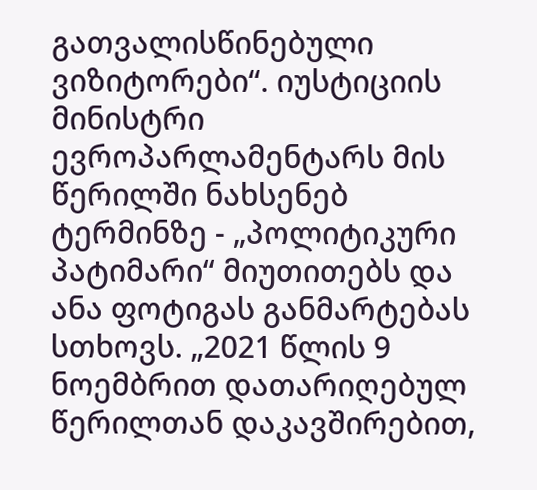გათვალისწინებული ვიზიტორები“. იუსტიციის მინისტრი ევროპარლამენტარს მის წერილში ნახსენებ ტერმინზე - „პოლიტიკური პატიმარი“ მიუთითებს და ანა ფოტიგას განმარტებას სთხოვს. „2021 წლის 9 ნოემბრით დათარიღებულ წერილთან დაკავშირებით,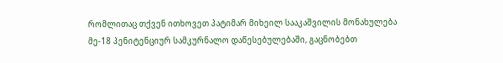რომლითაც თქვენ ითხოვეთ პატიმარ მიხეილ სააკაშვილის მონახულება მე-18 პენიტენციურ სამკურნალო დაწესებულებაში, გაცნობებთ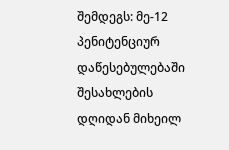შემდეგს: მე-12 პენიტენციურ დაწესებულებაში შესახლების დღიდან მიხეილ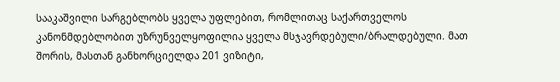სააკაშვილი სარგებლობს ყველა უფლებით, რომლითაც საქართველოს კანონმდებლობით უზრუნველყოფილია ყველა მსჯავრდებული/ბრალდებული. მათ შორის, მასთან განხორციელდა 201 ვიზიტი,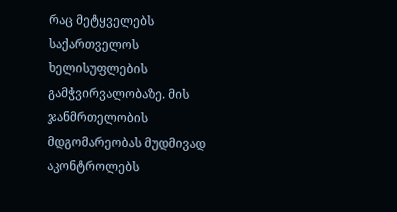რაც მეტყველებს საქართველოს ხელისუფლების გამჭვირვალობაზე. მის ჯანმრთელობის მდგომარეობას მუდმივად აკონტროლებს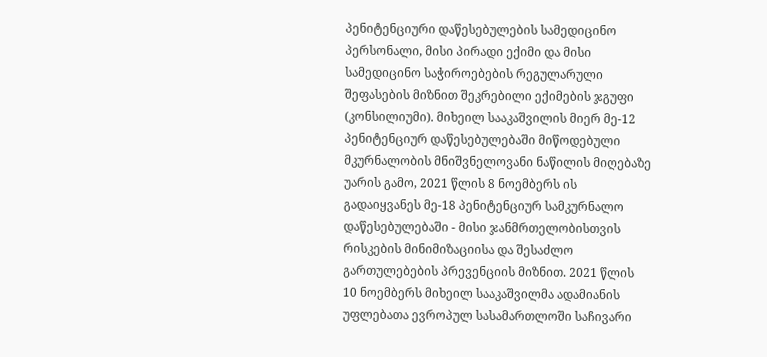პენიტენციური დაწესებულების სამედიცინო პერსონალი, მისი პირადი ექიმი და მისი სამედიცინო საჭიროებების რეგულარული შეფასების მიზნით შეკრებილი ექიმების ჯგუფი (კონსილიუმი). მიხეილ სააკაშვილის მიერ მე-12 პენიტენციურ დაწესებულებაში მიწოდებული მკურნალობის მნიშვნელოვანი ნაწილის მიღებაზე უარის გამო, 2021 წლის 8 ნოემბერს ის გადაიყვანეს მე-18 პენიტენციურ სამკურნალო დაწესებულებაში - მისი ჯანმრთელობისთვის რისკების მინიმიზაციისა და შესაძლო გართულებების პრევენციის მიზნით. 2021 წლის 10 ნოემბერს მიხეილ სააკაშვილმა ადამიანის უფლებათა ევროპულ სასამართლოში საჩივარი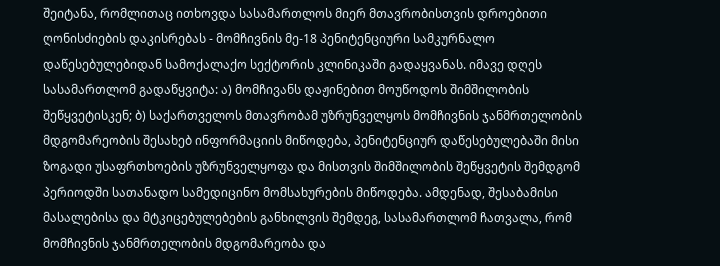შეიტანა, რომლითაც ითხოვდა სასამართლოს მიერ მთავრობისთვის დროებითი ღონისძიების დაკისრებას - მომჩივნის მე-18 პენიტენციური სამკურნალო დაწესებულებიდან სამოქალაქო სექტორის კლინიკაში გადაყვანას. იმავე დღეს სასამართლომ გადაწყვიტა: ა) მომჩივანს დაჟინებით მოუწოდოს შიმშილობის შეწყვეტისკენ; ბ) საქართველოს მთავრობამ უზრუნველყოს მომჩივნის ჯანმრთელობის მდგომარეობის შესახებ ინფორმაციის მიწოდება, პენიტენციურ დაწესებულებაში მისი ზოგადი უსაფრთხოების უზრუნველყოფა და მისთვის შიმშილობის შეწყვეტის შემდგომ პერიოდში სათანადო სამედიცინო მომსახურების მიწოდება. ამდენად, შესაბამისი მასალებისა და მტკიცებულებების განხილვის შემდეგ, სასამართლომ ჩათვალა, რომ მომჩივნის ჯანმრთელობის მდგომარეობა და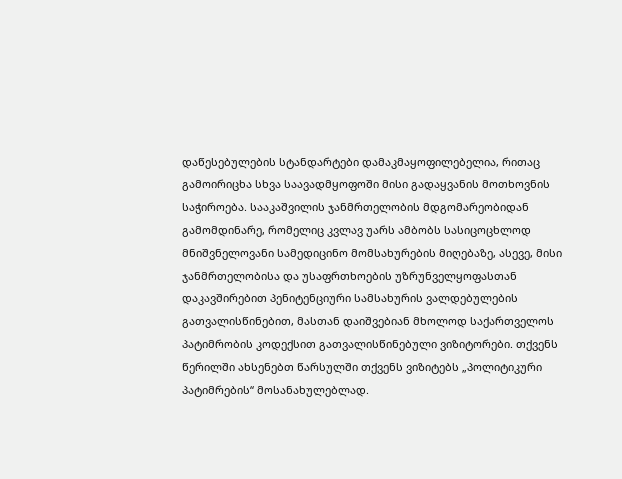დაწესებულების სტანდარტები დამაკმაყოფილებელია, რითაც გამოირიცხა სხვა საავადმყოფოში მისი გადაყვანის მოთხოვნის საჭიროება. სააკაშვილის ჯანმრთელობის მდგომარეობიდან გამომდინარე, რომელიც კვლავ უარს ამბობს სასიცოცხლოდ მნიშვნელოვანი სამედიცინო მომსახურების მიღებაზე, ასევე, მისი ჯანმრთელობისა და უსაფრთხოების უზრუნველყოფასთან დაკავშირებით პენიტენციური სამსახურის ვალდებულების გათვალისწინებით, მასთან დაიშვებიან მხოლოდ საქართველოს პატიმრობის კოდექსით გათვალისწინებული ვიზიტორები. თქვენს წერილში ახსენებთ წარსულში თქვენს ვიზიტებს „პოლიტიკური პატიმრების“ მოსანახულებლად.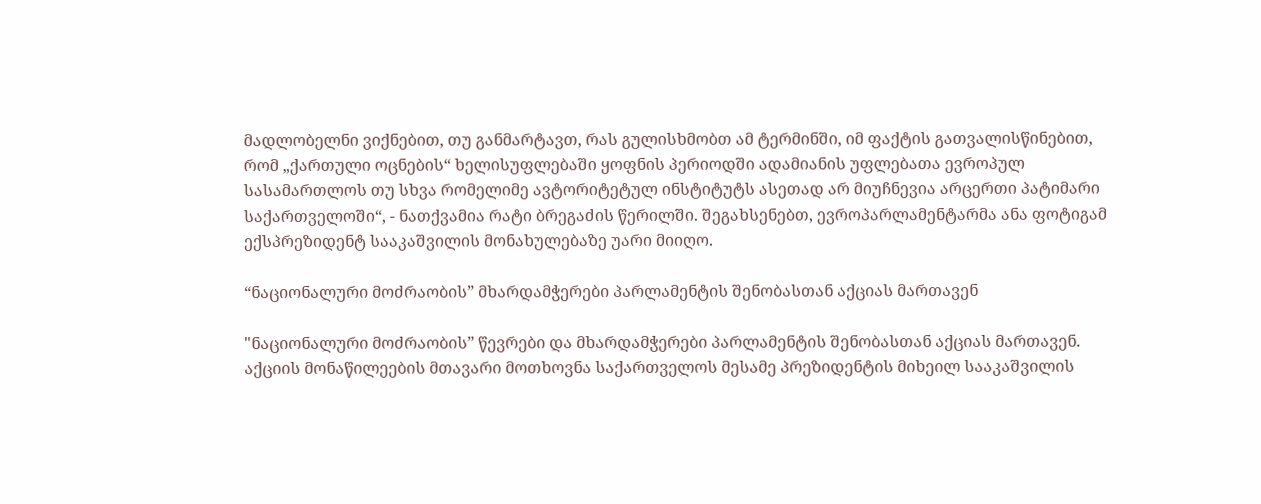მადლობელნი ვიქნებით, თუ განმარტავთ, რას გულისხმობთ ამ ტერმინში, იმ ფაქტის გათვალისწინებით, რომ „ქართული ოცნების“ ხელისუფლებაში ყოფნის პერიოდში ადამიანის უფლებათა ევროპულ სასამართლოს თუ სხვა რომელიმე ავტორიტეტულ ინსტიტუტს ასეთად არ მიუჩნევია არცერთი პატიმარი საქართველოში“, - ნათქვამია რატი ბრეგაძის წერილში. შეგახსენებთ, ევროპარლამენტარმა ანა ფოტიგამ ექსპრეზიდენტ სააკაშვილის მონახულებაზე უარი მიიღო.

“ნაციონალური მოძრაობის” მხარდამჭერები პარლამენტის შენობასთან აქციას მართავენ

"ნაციონალური მოძრაობის” წევრები და მხარდამჭერები პარლამენტის შენობასთან აქციას მართავენ. აქციის მონაწილეების მთავარი მოთხოვნა საქართველოს მესამე პრეზიდენტის მიხეილ სააკაშვილის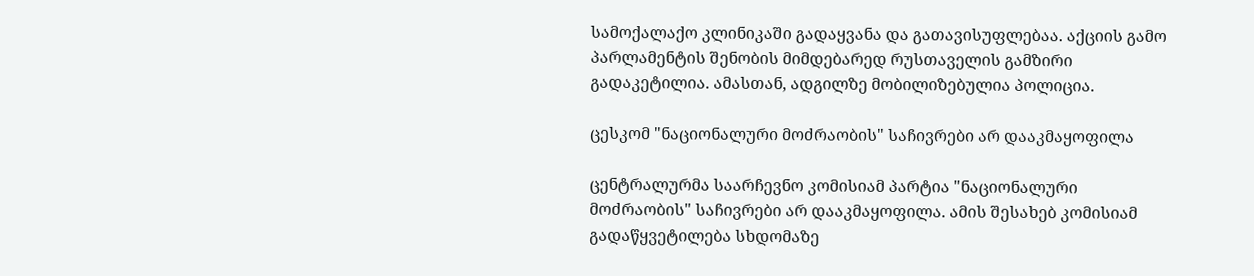სამოქალაქო კლინიკაში გადაყვანა და გათავისუფლებაა. აქციის გამო პარლამენტის შენობის მიმდებარედ რუსთაველის გამზირი გადაკეტილია. ამასთან, ადგილზე მობილიზებულია პოლიცია.

ცესკომ "ნაციონალური მოძრაობის" საჩივრები არ დააკმაყოფილა

ცენტრალურმა საარჩევნო კომისიამ პარტია "ნაციონალური მოძრაობის" საჩივრები არ დააკმაყოფილა. ამის შესახებ კომისიამ გადაწყვეტილება სხდომაზე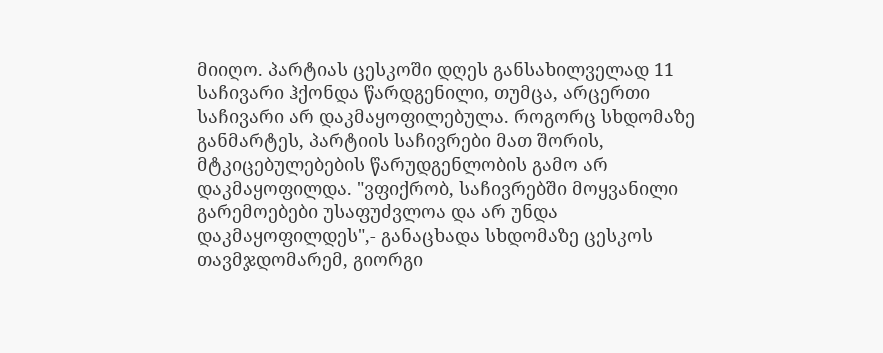მიიღო. პარტიას ცესკოში დღეს განსახილველად 11 საჩივარი ჰქონდა წარდგენილი, თუმცა, არცერთი საჩივარი არ დაკმაყოფილებულა. როგორც სხდომაზე განმარტეს, პარტიის საჩივრები მათ შორის, მტკიცებულებების წარუდგენლობის გამო არ დაკმაყოფილდა. "ვფიქრობ, საჩივრებში მოყვანილი გარემოებები უსაფუძვლოა და არ უნდა დაკმაყოფილდეს",- განაცხადა სხდომაზე ცესკოს თავმჯდომარემ, გიორგი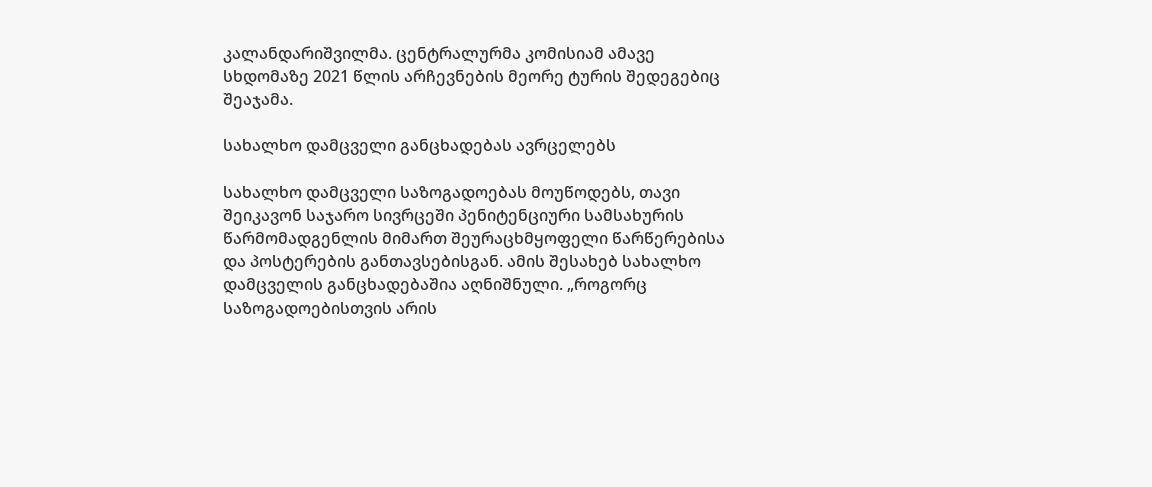კალანდარიშვილმა. ცენტრალურმა კომისიამ ამავე სხდომაზე 2021 წლის არჩევნების მეორე ტურის შედეგებიც შეაჯამა.

სახალხო დამცველი განცხადებას ავრცელებს

სახალხო დამცველი საზოგადოებას მოუწოდებს, თავი შეიკავონ საჯარო სივრცეში პენიტენციური სამსახურის წარმომადგენლის მიმართ შეურაცხმყოფელი წარწერებისა და პოსტერების განთავსებისგან. ამის შესახებ სახალხო დამცველის განცხადებაშია აღნიშნული. „როგორც საზოგადოებისთვის არის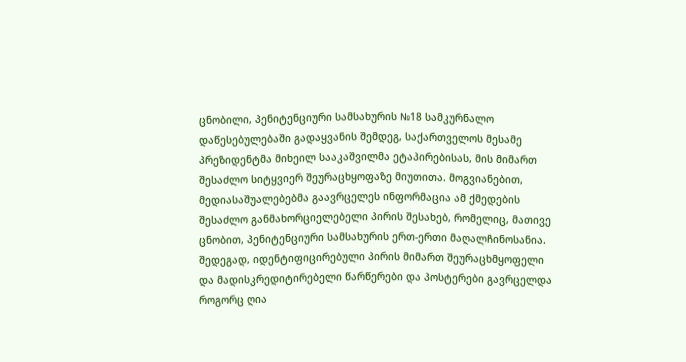ცნობილი, პენიტენციური სამსახურის №18 სამკურნალო დაწესებულებაში გადაყვანის შემდეგ, საქართველოს მესამე პრეზიდენტმა მიხეილ სააკაშვილმა ეტაპირებისას, მის მიმართ შესაძლო სიტყვიერ შეურაცხყოფაზე მიუთითა. მოგვიანებით, მედიასაშუალებებმა გაავრცელეს ინფორმაცია ამ ქმედების შესაძლო განმახორციელებელი პირის შესახებ, რომელიც, მათივე ცნობით, პენიტენციური სამსახურის ერთ-ერთი მაღალჩინოსანია. შედეგად, იდენტიფიცირებული პირის მიმართ შეურაცხმყოფელი და მადისკრედიტირებელი წარწერები და პოსტერები გავრცელდა როგორც ღია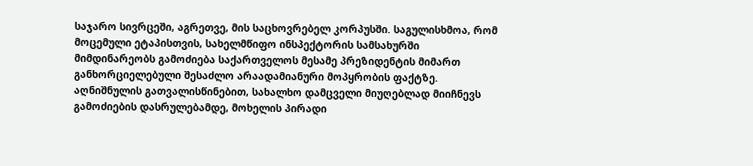საჯარო სივრცეში, აგრეთვე, მის საცხოვრებელ კორპუსში. საგულისხმოა, რომ მოცემული ეტაპისთვის, სახელმწიფო ინსპექტორის სამსახურში მიმდინარეობს გამოძიება საქართველოს მესამე პრეზიდენტის მიმართ განხორციელებული შესაძლო არაადამიანური მოპყრობის ფაქტზე. აღნიშნულის გათვალისწინებით, სახალხო დამცველი მიუღებლად მიიჩნევს გამოძიების დასრულებამდე, მოხელის პირადი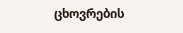ცხოვრების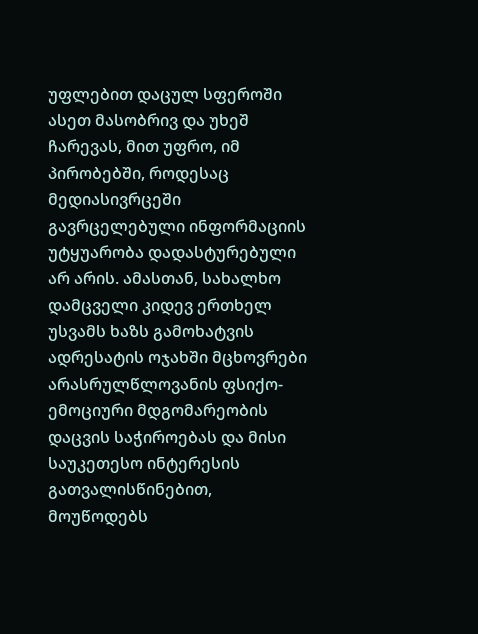უფლებით დაცულ სფეროში ასეთ მასობრივ და უხეშ ჩარევას, მით უფრო, იმ პირობებში, როდესაც მედიასივრცეში გავრცელებული ინფორმაციის უტყუარობა დადასტურებული არ არის. ამასთან, სახალხო დამცველი კიდევ ერთხელ უსვამს ხაზს გამოხატვის ადრესატის ოჯახში მცხოვრები არასრულწლოვანის ფსიქო-ემოციური მდგომარეობის დაცვის საჭიროებას და მისი საუკეთესო ინტერესის გათვალისწინებით, მოუწოდებს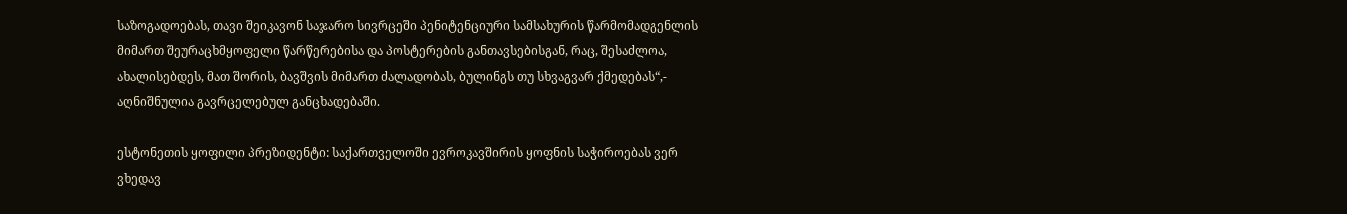საზოგადოებას, თავი შეიკავონ საჯარო სივრცეში პენიტენციური სამსახურის წარმომადგენლის მიმართ შეურაცხმყოფელი წარწერებისა და პოსტერების განთავსებისგან, რაც, შესაძლოა, ახალისებდეს, მათ შორის, ბავშვის მიმართ ძალადობას, ბულინგს თუ სხვაგვარ ქმედებას“,- აღნიშნულია გავრცელებულ განცხადებაში.

ესტონეთის ყოფილი პრეზიდენტი: საქართველოში ევროკავშირის ყოფნის საჭიროებას ვერ ვხედავ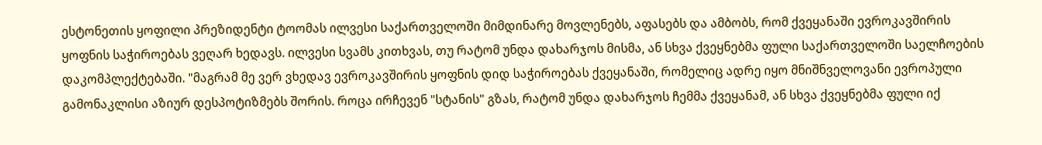ესტონეთის ყოფილი პრეზიდენტი ტოომას ილვესი საქართველოში მიმდინარე მოვლენებს, აფასებს და ამბობს, რომ ქვეყანაში ევროკავშირის ყოფნის საჭიროებას ვეღარ ხედავს. ილვესი სვამს კითხვას, თუ რატომ უნდა დახარჯოს მისმა, ან სხვა ქვეყნებმა ფული საქართველოში საელჩოების დაკომპლექტებაში. "მაგრამ მე ვერ ვხედავ ევროკავშირის ყოფნის დიდ საჭიროებას ქვეყანაში, რომელიც ადრე იყო მნიშნველოვანი ევროპული გამონაკლისი აზიურ დესპოტიზმებს შორის. როცა ირჩევენ "სტანის" გზას, რატომ უნდა დახარჯოს ჩემმა ქვეყანამ, ან სხვა ქვეყნებმა ფული იქ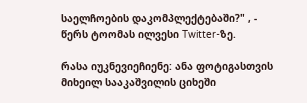საელჩოების დაკომპლექტებაში?" , - წერს ტოომას ილვესი Twitter-ზე.

რასა იუკნევიეჩიენე: ანა ფოტიგასთვის მიხეილ სააკაშვილის ციხეში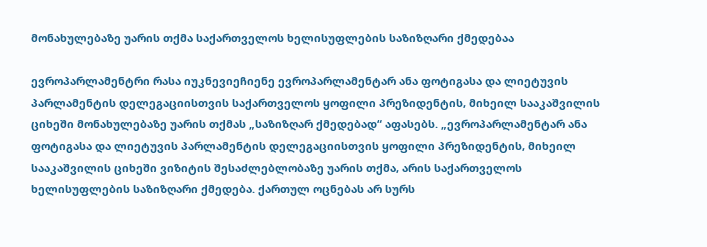მონახულებაზე უარის თქმა საქართველოს ხელისუფლების საზიზღარი ქმედებაა

ევროპარლამენტრი რასა იუკნევიეჩიენე ევროპარლამენტარ ანა ფოტიგასა და ლიეტუვის პარლამენტის დელეგაციისთვის საქართველოს ყოფილი პრეზიდენტის, მიხეილ სააკაშვილის ციხეში მონახულებაზე უარის თქმას „საზიზღარ ქმედებად“ აფასებს. „ევროპარლამენტარ ანა ფოტიგასა და ლიეტუვის პარლამენტის დელეგაციისთვის ყოფილი პრეზიდენტის, მიხეილ სააკაშვილის ციხეში ვიზიტის შესაძლებლობაზე უარის თქმა, არის საქართველოს ხელისუფლების საზიზღარი ქმედება. ქართულ ოცნებას არ სურს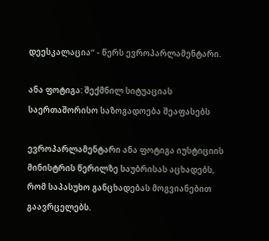დეესკალაცია“ - წერს ევროპარლამენტარი.

ანა ფოტიგა: შექმნილ სიტუაციას საერთაშორისო საზოგადოება შეაფასებს

ევროპარლამენტარი ანა ფოტიგა იუსტიციის მინისტრის წერილზე საუბრისას აცხადებს, რომ საპასუხო განცხადებას მოგვიანებით გაავრცელებს.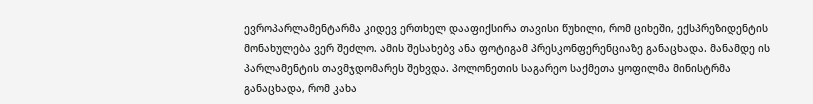ევროპარლამენტარმა კიდევ ერთხელ დააფიქსირა თავისი წუხილი, რომ ციხეში, ექსპრეზიდენტის მონახულება ვერ შეძლო. ამის შესახებვ ანა ფოტიგამ პრესკონფერენციაზე განაცხადა. მანამდე ის პარლამენტის თავმჯდომარეს შეხვდა. პოლონეთის საგარეო საქმეთა ყოფილმა მინისტრმა განაცხადა, რომ კახა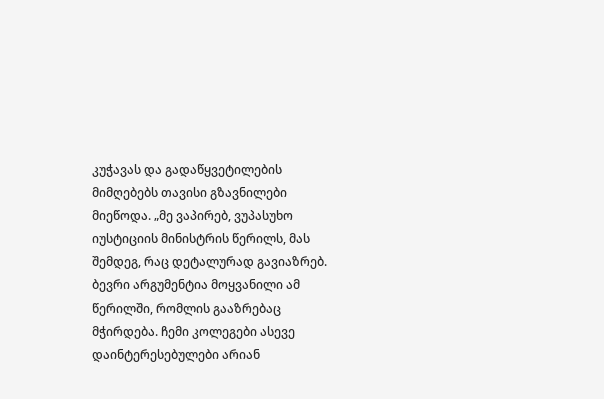კუჭავას და გადაწყვეტილების მიმღებებს თავისი გზავნილები მიეწოდა. „მე ვაპირებ, ვუპასუხო იუსტიციის მინისტრის წერილს, მას შემდეგ, რაც დეტალურად გავიაზრებ. ბევრი არგუმენტია მოყვანილი ამ წერილში, რომლის გააზრებაც მჭირდება. ჩემი კოლეგები ასევე დაინტერესებულები არიან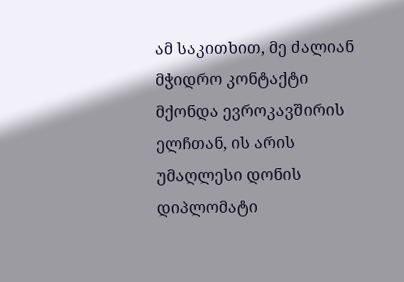ამ საკითხით, მე ძალიან მჭიდრო კონტაქტი მქონდა ევროკავშირის ელჩთან, ის არის უმაღლესი დონის დიპლომატი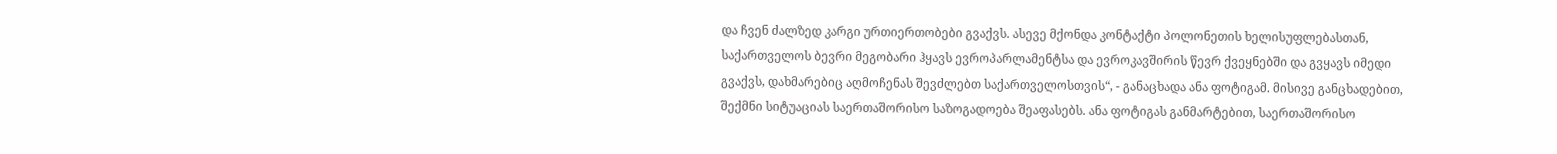და ჩვენ ძალზედ კარგი ურთიერთობები გვაქვს. ასევე მქონდა კონტაქტი პოლონეთის ხელისუფლებასთან, საქართველოს ბევრი მეგობარი ჰყავს ევროპარლამენტსა და ევროკავშირის წევრ ქვეყნებში და გვყავს იმედი გვაქვს, დახმარებიც აღმოჩენას შევძლებთ საქართველოსთვის“, - განაცხადა ანა ფოტიგამ. მისივე განცხადებით, შექმნი სიტუაციას საერთაშორისო საზოგადოება შეაფასებს. ანა ფოტიგას განმარტებით, საერთაშორისო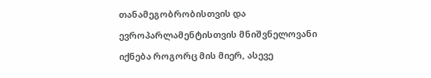თანამეგობრობისთვის და ევროპარლამენტისთვის მნიშვნელოვანი იქნება როგორც მის მიერ, ასევე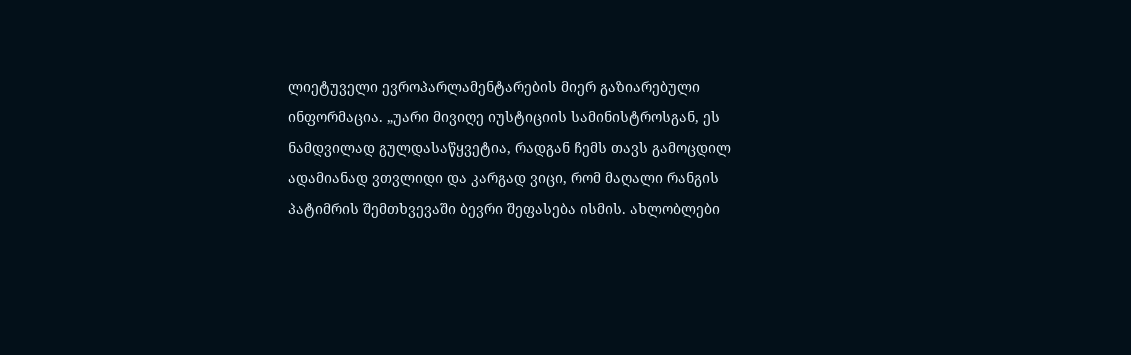ლიეტუველი ევროპარლამენტარების მიერ გაზიარებული ინფორმაცია. „უარი მივიღე იუსტიციის სამინისტროსგან, ეს ნამდვილად გულდასაწყვეტია, რადგან ჩემს თავს გამოცდილ ადამიანად ვთვლიდი და კარგად ვიცი, რომ მაღალი რანგის პატიმრის შემთხვევაში ბევრი შეფასება ისმის. ახლობლები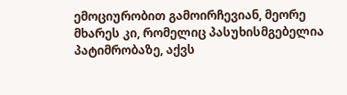ემოციურობით გამოირჩევიან, მეორე მხარეს კი, რომელიც პასუხისმგებელია პატიმრობაზე, აქვს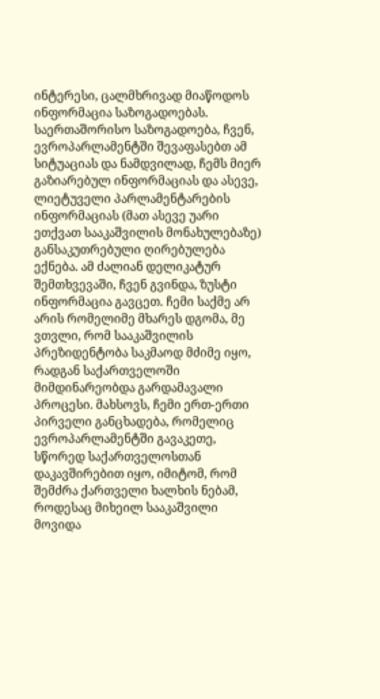ინტერესი, ცალმხრივად მიაწოდოს ინფორმაცია საზოგადოებას. საერთაშორისო საზოგადოება, ჩვენ, ევროპარლამენტში შევაფასებთ ამ სიტუაციას და ნამდვილად, ჩემს მიერ გაზიარებულ ინფორმაციას და ასევე, ლიეტუველი პარლამენტარების ინფორმაციას (მათ ასევე უარი ეთქვათ სააკაშვილის მონახულებაზე) განსაკუთრებული ღირებულება ექნება. ამ ძალიან დელიკატურ შემთხვევაში, ჩვენ გვინდა, ზუსტი ინფორმაცია გავცეთ. ჩემი საქმე არ არის რომელიმე მხარეს დგომა, მე ვთვლი, რომ სააკაშვილის პრეზიდენტობა საკმაოდ მძიმე იყო, რადგან საქართველოში მიმდინარეობდა გარდამავალი პროცესი. მახსოვს, ჩემი ერთ-ერთი პირველი განცხადება, რომელიც ევროპარლამენტში გავაკეთე, სწორედ საქართველოსთან დაკავშირებით იყო, იმიტომ, რომ შემძრა ქართველი ხალხის ნებამ, როდესაც მიხეილ სააკაშვილი მოვიდა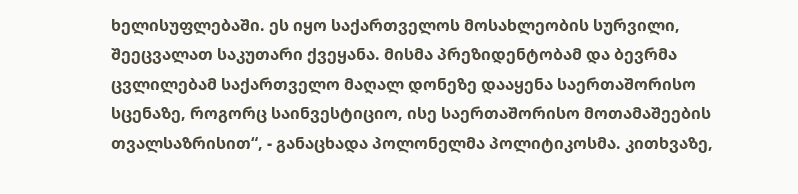ხელისუფლებაში. ეს იყო საქართველოს მოსახლეობის სურვილი, შეეცვალათ საკუთარი ქვეყანა. მისმა პრეზიდენტობამ და ბევრმა ცვლილებამ საქართველო მაღალ დონეზე დააყენა საერთაშორისო სცენაზე, როგორც საინვესტიციო, ისე საერთაშორისო მოთამაშეების თვალსაზრისით“, - განაცხადა პოლონელმა პოლიტიკოსმა. კითხვაზე,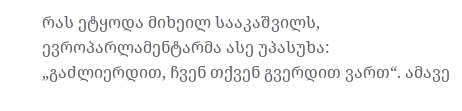რას ეტყოდა მიხეილ სააკაშვილს, ევროპარლამენტარმა ასე უპასუხა: „გაძლიერდით, ჩვენ თქვენ გვერდით ვართ“. ამავე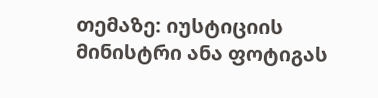თემაზე: იუსტიციის მინისტრი ანა ფოტიგას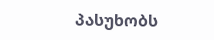პასუხობს